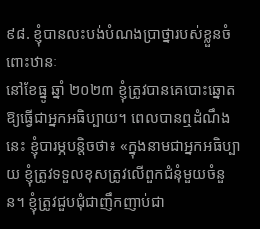៩៨. ខ្ញុំបានលះបង់បំណងប្រាថ្នារបស់ខ្លួនចំពោះឋានៈ
នៅខែធ្នូ ឆ្នាំ ២០២៣ ខ្ញុំត្រូវបានគេបោះឆ្នោតឱ្យធ្វើជាអ្នកអធិប្បាយ។ ពេលបានឮដំណឹងនេះ ខ្ញុំបារម្ភបន្តិចថា៖ «ក្នុងនាមជាអ្នកអធិប្បាយ ខ្ញុំត្រូវទទួលខុសត្រូវលើពួកជំនុំមួយចំនួន។ ខ្ញុំត្រូវជួបជុំជាញឹកញាប់ជា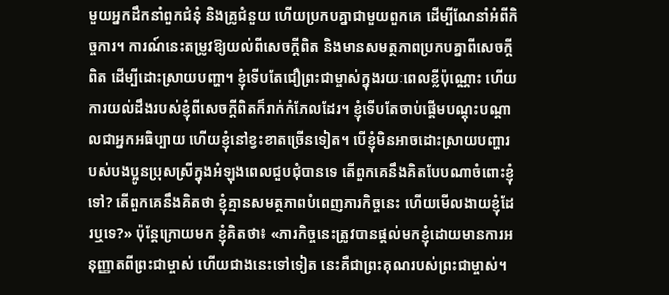មួយអ្នកដឹកនាំពួកជំនុំ និងគ្រូជំនួយ ហើយប្រកបគ្នាជាមួយពួកគេ ដើម្បីណែនាំអំពីកិច្ចការ។ ការណ៍នេះតម្រូវឱ្យយល់ពីសេចក្តីពិត និងមានសមត្ថភាពប្រកបគ្នាពីសេចក្តីពិត ដើម្បីដោះស្រាយបញ្ហា។ ខ្ញុំទើបតែជឿព្រះជាម្ចាស់ក្នុងរយៈពេលខ្លីប៉ុណ្ណោះ ហើយការយល់ដឹងរបស់ខ្ញុំពីសេចក្តីពិតក៏រាក់កំភែលដែរ។ ខ្ញុំទើបតែចាប់ផ្តើមបណ្តុះបណ្តាលជាអ្នកអធិប្បាយ ហើយខ្ញុំនៅខ្វះខាតច្រើនទៀត។ បើខ្ញុំមិនអាចដោះស្រាយបញ្ហារបស់បងប្អូនប្រុសស្រីក្នុងអំឡុងពេលជួបជុំបានទេ តើពួកគេនឹងគិតបែបណាចំពោះខ្ញុំទៅ? តើពួកគេនឹងគិតថា ខ្ញុំគ្មានសមត្ថភាពបំពេញភារកិច្ចនេះ ហើយមើលងាយខ្ញុំដែរឬទេ?» ប៉ុន្តែក្រោយមក ខ្ញុំគិតថា៖ «ភារកិច្ចនេះត្រូវបានផ្តល់មកខ្ញុំដោយមានការអនុញ្ញាតពីព្រះជាម្ចាស់ ហើយជាងនេះទៅទៀត នេះគឺជាព្រះគុណរបស់ព្រះជាម្ចាស់។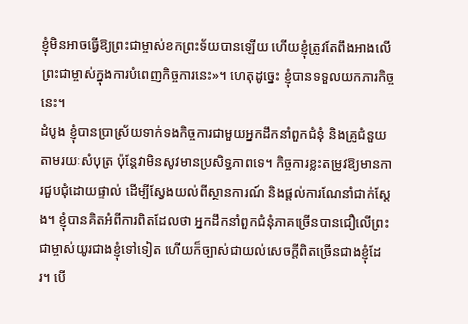ខ្ញុំមិនអាចធ្វើឱ្យព្រះជាម្ចាស់ខកព្រះទ័យបានឡើយ ហើយខ្ញុំត្រូវតែពឹងអាងលើព្រះជាម្ចាស់ក្នុងការបំពេញកិច្ចការនេះ»។ ហេតុដូច្នេះ ខ្ញុំបានទទួលយកភារកិច្ចនេះ។
ដំបូង ខ្ញុំបានប្រាស្រ័យទាក់ទងកិច្ចការជាមួយអ្នកដឹកនាំពួកជំនុំ និងគ្រូជំនួយតាមរយៈសំបុត្រ ប៉ុន្តែវាមិនសូវមានប្រសិទ្ធភាពទេ។ កិច្ចការខ្លះតម្រូវឱ្យមានការជួបជុំដោយផ្ទាល់ ដើម្បីស្វែងយល់ពីស្ថានការណ៍ និងផ្តល់ការណែនាំជាក់ស្តែង។ ខ្ញុំបានគិតអំពីការពិតដែលថា អ្នកដឹកនាំពួកជំនុំភាគច្រើនបានជឿលើព្រះជាម្ចាស់យូរជាងខ្ញុំទៅទៀត ហើយក៏ច្បាស់ជាយល់សេចក្តីពិតច្រើនជាងខ្ញុំដែរ។ បើ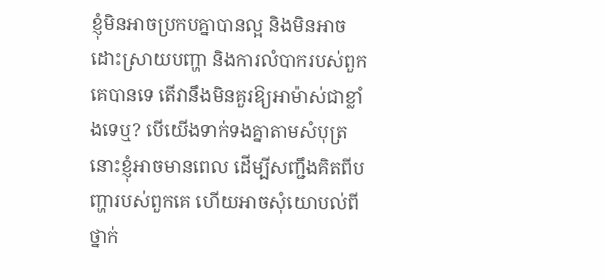ខ្ញុំមិនអាចប្រកបគ្នាបានល្អ និងមិនអាចដោះស្រាយបញ្ហា និងការលំបាករបស់ពួកគេបានទេ តើវានឹងមិនគួរឱ្យអាម៉ាស់ជាខ្លាំងទេឬ? បើយើងទាក់ទងគ្នាតាមសំបុត្រ នោះខ្ញុំអាចមានពេល ដើម្បីសញ្ជឹងគិតពីបញ្ហារបស់ពួកគេ ហើយអាចសុំយោបល់ពីថ្នាក់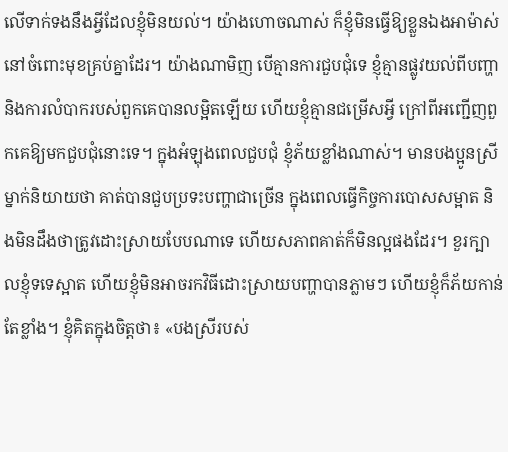លើទាក់ទងនឹងអ្វីដែលខ្ញុំមិនយល់។ យ៉ាងហោចណាស់ ក៏ខ្ញុំមិនធ្វើឱ្យខ្លួនឯងអាម៉ាស់នៅចំពោះមុខគ្រប់គ្នាដែរ។ យ៉ាងណាមិញ បើគ្មានការជួបជុំទេ ខ្ញុំគ្មានផ្លូវយល់ពីបញ្ហា និងការលំបាករបស់ពួកគេបានលម្អិតឡើយ ហើយខ្ញុំគ្មានជម្រើសអ្វី ក្រៅពីអញ្ជើញពួកគេឱ្យមកជួបជុំនោះទេ។ ក្នុងអំឡុងពេលជួបជុំ ខ្ញុំភ័យខ្លាំងណាស់។ មានបងប្អូនស្រីម្នាក់និយាយថា គាត់បានជួបប្រទះបញ្ហាជាច្រើន ក្នុងពេលធ្វើកិច្ចការបោសសម្អាត និងមិនដឹងថាត្រូវដោះស្រាយបែបណាទេ ហើយសភាពគាត់ក៏មិនល្អផងដែរ។ ខួរក្បាលខ្ញុំទទេស្អាត ហើយខ្ញុំមិនអាចរកវិធីដោះស្រាយបញ្ហាបានភ្លាមៗ ហើយខ្ញុំក៏ភ័យកាន់តែខ្លាំង។ ខ្ញុំគិតក្នុងចិត្តថា៖ «បងស្រីរបស់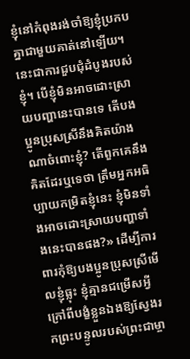ខ្ញុំនៅកំពុងរង់ចាំឱ្យខ្ញុំប្រកបគ្នាជាមួយគាត់នៅឡើយ។ នេះជាការជួបជុំដំបូងរបស់ខ្ញុំ។ បើខ្ញុំមិនអាចដោះស្រាយបញ្ហានេះបានទេ តើបងប្អូនប្រុសស្រីនឹងគិតយ៉ាងណាចំពោះខ្ញុំ? តើពួកគេនឹងគិតដែរឬទេថា ត្រឹមអ្នកអធិប្បាយកម្រិតខ្ញុំនេះ ខ្ញុំមិនទាំងអាចដោះស្រាយបញ្ហាទាំងនេះបានផង?» ដើម្បីការពារកុំឱ្យបងប្អូនប្រុសស្រីមើលខ្ញុំធ្លុះ ខ្ញុំគ្មានជម្រើសអ្វី ក្រៅពីបង្ខំខ្លួនឯងឱ្យស្វែងរកព្រះបន្ទូលរបស់ព្រះជាម្ចា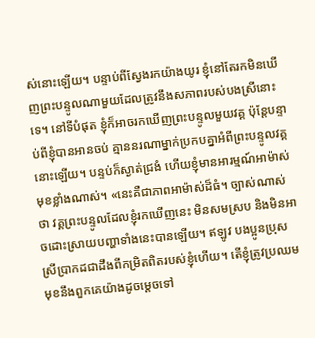ស់នោះឡើយ។ បន្ទាប់ពីស្វែងរកយ៉ាងយូរ ខ្ញុំនៅតែរកមិនឃើញព្រះបន្ទូលណាមួយដែលត្រូវនឹងសភាពរបស់បងស្រីនោះទេ។ នៅទីបំផុត ខ្ញុំក៏អាចរកឃើញព្រះបន្ទូលមួយវគ្គ ប៉ុន្តែបន្ទាប់ពីខ្ញុំបានអានចប់ គ្មាននរណាម្នាក់ប្រកបគ្នាអំពីព្រះបន្ទូលវគ្គនោះឡើយ។ បន្ទប់ក៏ស្ងាត់ជ្រងំ ហើយខ្ញុំមានអារម្មណ៍អាម៉ាស់មុខខ្លាំងណាស់។ «នេះគឺជាភាពអាម៉ាស់ដ៏ធំ។ ច្បាស់ណាស់ថា វគ្គព្រះបន្ទូលដែលខ្ញុំរកឃើញនេះ មិនសមស្រប និងមិនអាចដោះស្រាយបញ្ហាទាំងនេះបានឡើយ។ ឥឡូវ បងប្អូនប្រុសស្រីប្រាកដជាដឹងពីកម្រិតពិតរបស់ខ្ញុំហើយ។ តើខ្ញុំត្រូវប្រឈមមុខនឹងពួកគេយ៉ាងដូចម្ដេចទៅ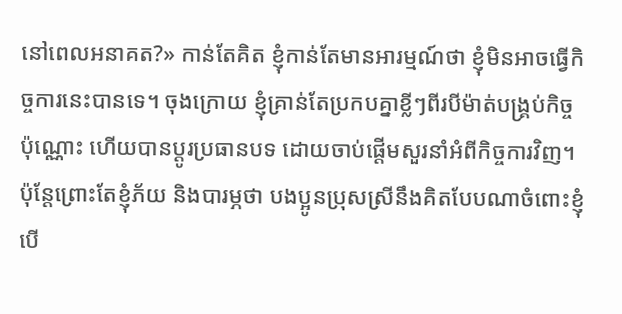នៅពេលអនាគត?» កាន់តែគិត ខ្ញុំកាន់តែមានអារម្មណ៍ថា ខ្ញុំមិនអាចធ្វើកិច្ចការនេះបានទេ។ ចុងក្រោយ ខ្ញុំគ្រាន់តែប្រកបគ្នាខ្លីៗពីរបីម៉ាត់បង្រ្គប់កិច្ចប៉ុណ្ណោះ ហើយបានប្ដូរប្រធានបទ ដោយចាប់ផ្តើមសួរនាំអំពីកិច្ចការវិញ។ ប៉ុន្តែព្រោះតែខ្ញុំភ័យ និងបារម្ភថា បងប្អូនប្រុសស្រីនឹងគិតបែបណាចំពោះខ្ញុំ បើ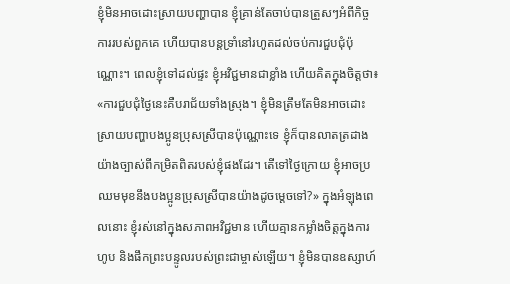ខ្ញុំមិនអាចដោះស្រាយបញ្ហាបាន ខ្ញុំគ្រាន់តែចាប់បានត្រួសៗអំពីកិច្ចការរបស់ពួកគេ ហើយបានបន្តទ្រាំនៅរហូតដល់ចប់ការជួបជុំប៉ុណ្ណោះ។ ពេលខ្ញុំទៅដល់ផ្ទះ ខ្ញុំអវិជ្ជមានជាខ្លាំង ហើយគិតក្នុងចិត្តថា៖ «ការជួបជុំថ្ងៃនេះគឺបរាជ័យទាំងស្រុង។ ខ្ញុំមិនត្រឹមតែមិនអាចដោះស្រាយបញ្ហាបងប្អូនប្រុសស្រីបានប៉ុណ្ណោះទេ ខ្ញុំក៏បានលាតត្រដាងយ៉ាងច្បាស់ពីកម្រិតពិតរបស់ខ្ញុំផងដែរ។ តើទៅថ្ងៃក្រោយ ខ្ញុំអាចប្រឈមមុខនឹងបងប្អូនប្រុសស្រីបានយ៉ាងដូចម្តេចទៅ?» ក្នុងអំឡុងពេលនោះ ខ្ញុំរស់នៅក្នុងសភាពអវិជ្ជមាន ហើយគ្មានកម្លាំងចិត្តក្នុងការហូប និងផឹកព្រះបន្ទូលរបស់ព្រះជាម្ចាស់ឡើយ។ ខ្ញុំមិនបានឧស្សាហ៍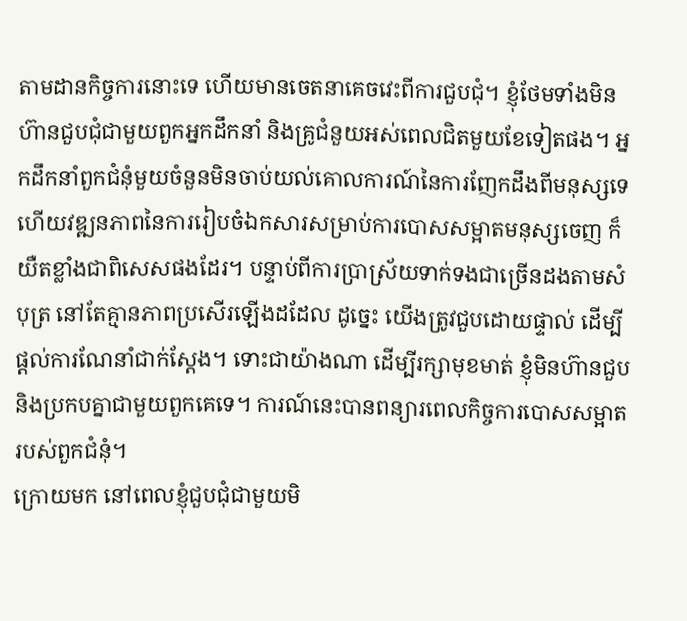តាមដានកិច្ចការនោះទេ ហើយមានចេតនាគេចវេះពីការជួបជុំ។ ខ្ញុំថែមទាំងមិនហ៊ានជួបជុំជាមួយពួកអ្នកដឹកនាំ និងគ្រូជំនួយអស់ពេលជិតមួយខែទៀតផង។ អ្នកដឹកនាំពួកជំនុំមួយចំនួនមិនចាប់យល់គោលការណ៍នៃការញែកដឹងពីមនុស្សទេ ហើយវឌ្ឍនភាពនៃការរៀបចំឯកសារសម្រាប់ការបោសសម្អាតមនុស្សចេញ ក៏យឺតខ្លាំងជាពិសេសផងដែរ។ បន្ទាប់ពីការប្រាស្រ័យទាក់ទងជាច្រើនដងតាមសំបុត្រ នៅតែគ្មានភាពប្រសើរឡើងដដែល ដូច្នេះ យើងត្រូវជួបដោយផ្ទាល់ ដើម្បីផ្ដល់ការណែនាំជាក់ស្ដែង។ ទោះជាយ៉ាងណា ដើម្បីរក្សាមុខមាត់ ខ្ញុំមិនហ៊ានជួប និងប្រកបគ្នាជាមួយពួកគេទេ។ ការណ៍នេះបានពន្យារពេលកិច្ចការបោសសម្អាតរបស់ពួកជំនុំ។
ក្រោយមក នៅពេលខ្ញុំជួបជុំជាមួយមិ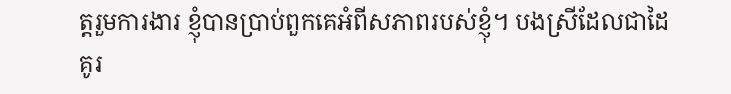ត្តរួមការងារ ខ្ញុំបានប្រាប់ពួកគេអំពីសភាពរបស់ខ្ញុំ។ បងស្រីដែលជាដៃគូរ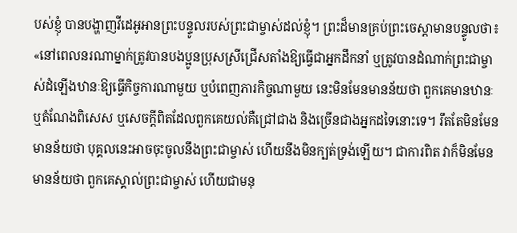បស់ខ្ញុំ បានបង្ហាញវីដេអូអានព្រះបន្ទូលរបស់ព្រះជាម្ចាស់ដល់ខ្ញុំ។ ព្រះដ៏មានគ្រប់ព្រះចេស្ដាមានបន្ទូលថា៖ «នៅពេលនរណាម្នាក់ត្រូវបានបងប្អូនប្រុសស្រីជ្រើសតាំងឱ្យធ្វើជាអ្នកដឹកនាំ ឬត្រូវបានដំណាក់ព្រះជាម្ចាស់ដំឡើងឋានៈឱ្យធ្វើកិច្ចការណាមួយ ឬបំពេញភារកិច្ចណាមួយ នេះមិនមែនមានន័យថា ពួកគេមានឋានៈឬតំណែងពិសេស ឬសេចក្ដីពិតដែលពួកគេយល់គឺជ្រៅជាង និងច្រើនជាងអ្នកដទៃនោះទេ។ រឹតតែមិនមែនមានន័យថា បុគ្គលនេះអាចចុះចូលនឹងព្រះជាម្ចាស់ ហើយនឹងមិនក្បត់ទ្រង់ឡើយ។ ជាការពិត វាក៏មិនមែនមានន័យថា ពួកគេស្គាល់ព្រះជាម្ចាស់ ហើយជាមនុ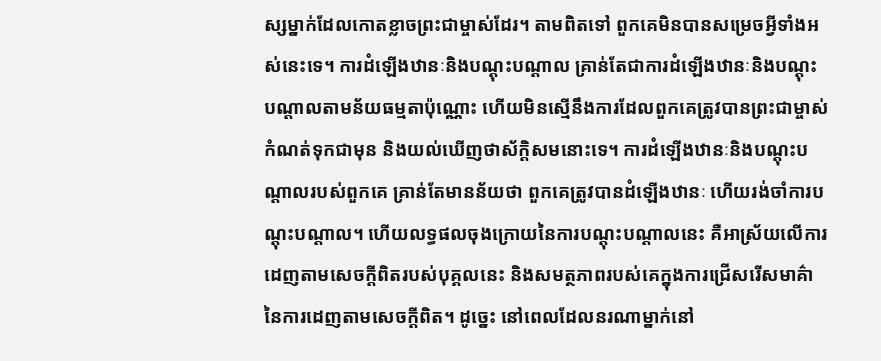ស្សម្នាក់ដែលកោតខ្លាចព្រះជាម្ចាស់ដែរ។ តាមពិតទៅ ពួកគេមិនបានសម្រេចអ្វីទាំងអស់នេះទេ។ ការដំឡើងឋានៈនិងបណ្ដុះបណ្ដាល គ្រាន់តែជាការដំឡើងឋានៈនិងបណ្ដុះបណ្ដាលតាមន័យធម្មតាប៉ុណ្ណោះ ហើយមិនស្មើនឹងការដែលពួកគេត្រូវបានព្រះជាម្ចាស់កំណត់ទុកជាមុន និងយល់ឃើញថាស័ក្ដិសមនោះទេ។ ការដំឡើងឋានៈនិងបណ្ដុះបណ្ដាលរបស់ពួកគេ គ្រាន់តែមានន័យថា ពួកគេត្រូវបានដំឡើងឋានៈ ហើយរង់ចាំការបណ្ដុះបណ្ដាល។ ហើយលទ្ធផលចុងក្រោយនៃការបណ្ដុះបណ្ដាលនេះ គឺអាស្រ័យលើការដេញតាមសេចក្ដីពិតរបស់បុគ្គលនេះ និងសមត្ថភាពរបស់គេក្នុងការជ្រើសរើសមាគ៌ានៃការដេញតាមសេចក្ដីពិត។ ដូច្នេះ នៅពេលដែលនរណាម្នាក់នៅ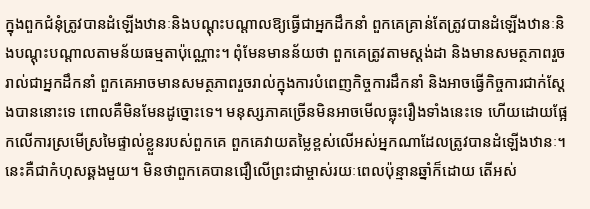ក្នុងពួកជំនុំត្រូវបានដំឡើងឋានៈនិងបណ្ដុះបណ្ដាលឱ្យធ្វើជាអ្នកដឹកនាំ ពួកគេគ្រាន់តែត្រូវបានដំឡើងឋានៈនិងបណ្ដុះបណ្ដាលតាមន័យធម្មតាប៉ុណ្ណោះ។ ពុំមែនមានន័យថា ពួកគេត្រូវតាមស្ដង់ដា និងមានសមត្ថភាពរួចរាល់ជាអ្នកដឹកនាំ ពួកគេអាចមានសមត្ថភាពរួចរាល់ក្នុងការបំពេញកិច្ចការដឹកនាំ និងអាចធ្វើកិច្ចការជាក់ស្ដែងបាននោះទេ ពោលគឺមិនមែនដូច្នោះទេ។ មនុស្សភាគច្រើនមិនអាចមើលធ្លុះរឿងទាំងនេះទេ ហើយដោយផ្អែកលើការស្រមើស្រមៃផ្ទាល់ខ្លួនរបស់ពួកគេ ពួកគេវាយតម្លៃខ្ពស់លើអស់អ្នកណាដែលត្រូវបានដំឡើងឋានៈ។ នេះគឺជាកំហុសឆ្គងមួយ។ មិនថាពួកគេបានជឿលើព្រះជាម្ចាស់រយៈពេលប៉ុន្មានឆ្នាំក៏ដោយ តើអស់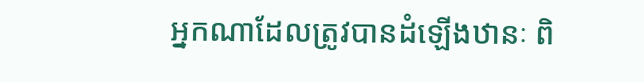អ្នកណាដែលត្រូវបានដំឡើងឋានៈ ពិ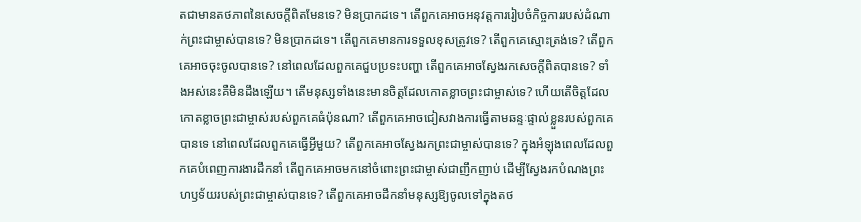តជាមានតថភាពនៃសេចក្ដីពិតមែនទេ? មិនប្រាកដទេ។ តើពួកគេអាចអនុវត្តការរៀបចំកិច្ចការរបស់ដំណាក់ព្រះជាម្ចាស់បានទេ? មិនប្រាកដទេ។ តើពួកគេមានការទទួលខុសត្រូវទេ? តើពួកគេស្មោះត្រង់ទេ? តើពួកគេអាចចុះចូលបានទេ? នៅពេលដែលពួកគេជួបប្រទះបញ្ហា តើពួកគេអាចស្វែងរកសេចក្ដីពិតបានទេ? ទាំងអស់នេះគឺមិនដឹងឡើយ។ តើមនុស្សទាំងនេះមានចិត្តដែលកោតខ្លាចព្រះជាម្ចាស់ទេ? ហើយតើចិត្តដែលកោតខ្លាចព្រះជាម្ចាស់របស់ពួកគេធំប៉ុនណា? តើពួកគេអាចជៀសវាងការធ្វើតាមឆន្ទៈផ្ទាល់ខ្លួនរបស់ពួកគេបានទេ នៅពេលដែលពួកគេធ្វើអ្វីមួយ? តើពួកគេអាចស្វែងរកព្រះជាម្ចាស់បានទេ? ក្នុងអំឡុងពេលដែលពួកគេបំពេញការងារដឹកនាំ តើពួកគេអាចមកនៅចំពោះព្រះជាម្ចាស់ជាញឹកញាប់ ដើម្បីស្វែងរកបំណងព្រះហឫទ័យរបស់ព្រះជាម្ចាស់បានទេ? តើពួកគេអាចដឹកនាំមនុស្សឱ្យចូលទៅក្នុងតថ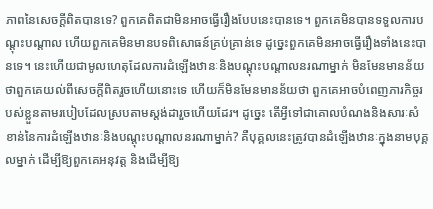ភាពនៃសេចក្ដីពិតបានទេ? ពួកគេពិតជាមិនអាចធ្វើរឿងបែបនេះបានទេ។ ពួកគេមិនបានទទួលការបណ្ដុះបណ្ដាល ហើយពួកគេមិនមានបទពិសោធន៍គ្រប់គ្រាន់ទេ ដូច្នេះពួកគេមិនអាចធ្វើរឿងទាំងនេះបានទេ។ នេះហើយជាមូលហេតុដែលការដំឡើងឋានៈនិងបណ្ដុះបណ្ដាលនរណាម្នាក់ មិនមែនមានន័យថាពួកគេយល់ពីសេចក្ដីពិតរួចហើយនោះទេ ហើយក៏មិនមែនមានន័យថា ពួកគេអាចបំពេញភារកិច្ចរបស់ខ្លួនតាមរបៀបដែលស្របតាមស្តង់ដារួចហើយដែរ។ ដូច្នេះ តើអ្វីទៅជាគោលបំណងនិងសារៈសំខាន់នៃការដំឡើងឋានៈនិងបណ្ដុះបណ្ដាលនរណាម្នាក់? គឺបុគ្គលនេះត្រូវបានដំឡើងឋានៈក្នុងនាមបុគ្គលម្នាក់ ដើម្បីឱ្យពួកគេអនុវត្ត និងដើម្បីឱ្យ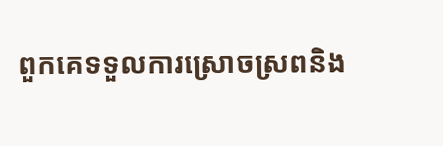ពួកគេទទួលការស្រោចស្រពនិង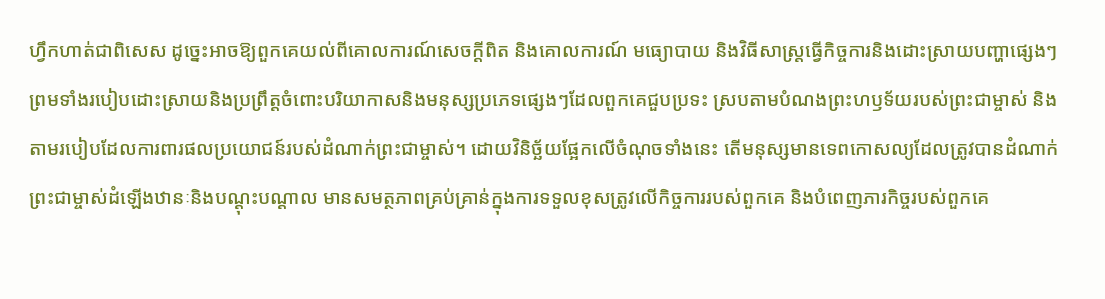ហ្វឹកហាត់ជាពិសេស ដូច្នេះអាចឱ្យពួកគេយល់ពីគោលការណ៍សេចក្ដីពិត និងគោលការណ៍ មធ្យោបាយ និងវិធីសាស្ត្រធ្វើកិច្ចការនិងដោះស្រាយបញ្ហាផ្សេងៗ ព្រមទាំងរបៀបដោះស្រាយនិងប្រព្រឹត្តចំពោះបរិយាកាសនិងមនុស្សប្រភេទផ្សេងៗដែលពួកគេជួបប្រទះ ស្របតាមបំណងព្រះហឫទ័យរបស់ព្រះជាម្ចាស់ និងតាមរបៀបដែលការពារផលប្រយោជន៍របស់ដំណាក់ព្រះជាម្ចាស់។ ដោយវិនិច្ឆ័យផ្អែកលើចំណុចទាំងនេះ តើមនុស្សមានទេពកោសល្យដែលត្រូវបានដំណាក់ព្រះជាម្ចាស់ដំឡើងឋានៈនិងបណ្ដុះបណ្ដាល មានសមត្ថភាពគ្រប់គ្រាន់ក្នុងការទទួលខុសត្រូវលើកិច្ចការរបស់ពួកគេ និងបំពេញភារកិច្ចរបស់ពួកគេ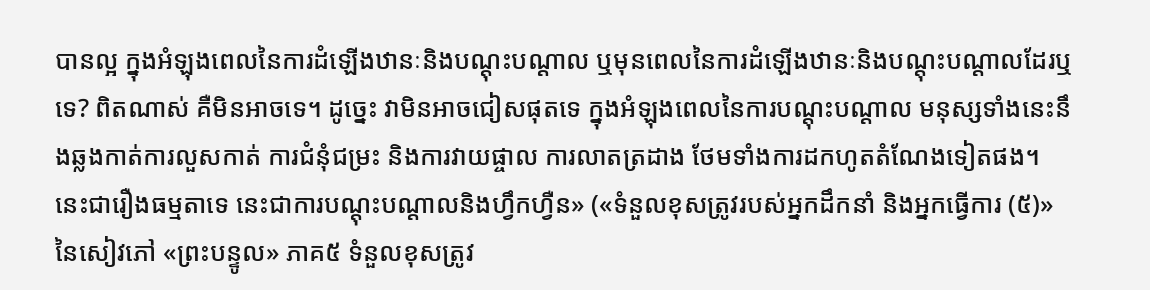បានល្អ ក្នុងអំឡុងពេលនៃការដំឡើងឋានៈនិងបណ្ដុះបណ្ដាល ឬមុនពេលនៃការដំឡើងឋានៈនិងបណ្ដុះបណ្ដាលដែរឬទេ? ពិតណាស់ គឺមិនអាចទេ។ ដូច្នេះ វាមិនអាចជៀសផុតទេ ក្នុងអំឡុងពេលនៃការបណ្ដុះបណ្ដាល មនុស្សទាំងនេះនឹងឆ្លងកាត់ការលួសកាត់ ការជំនុំជម្រះ និងការវាយផ្ចាល ការលាតត្រដាង ថែមទាំងការដកហូតតំណែងទៀតផង។ នេះជារឿងធម្មតាទេ នេះជាការបណ្ដុះបណ្ដាលនិងហ្វឹកហ្វឺន» («ទំនួលខុសត្រូវរបស់អ្នកដឹកនាំ និងអ្នកធ្វើការ (៥)» នៃសៀវភៅ «ព្រះបន្ទូល» ភាគ៥ ទំនួលខុសត្រូវ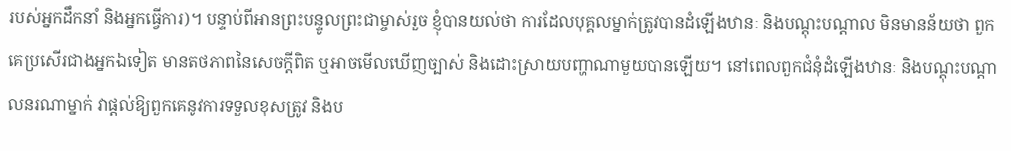របស់អ្នកដឹកនាំ និងអ្នកធ្វើការ)។ បន្ទាប់ពីអានព្រះបន្ទូលព្រះជាម្ចាស់រួច ខ្ញុំបានយល់ថា ការដែលបុគ្គលម្នាក់ត្រូវបានដំឡើងឋានៈ និងបណ្តុះបណ្តាល មិនមានន័យថា ពួកគេប្រសើរជាងអ្នកឯទៀត មានតថភាពនៃសេចក្តីពិត ឬអាចមើលឃើញច្បាស់ និងដោះស្រាយបញ្ហាណាមួយបានឡើយ។ នៅពេលពួកជំនុំដំឡើងឋានៈ និងបណ្តុះបណ្តាលនរណាម្នាក់ វាផ្តល់ឱ្យពួកគេនូវការទទួលខុសត្រូវ និងប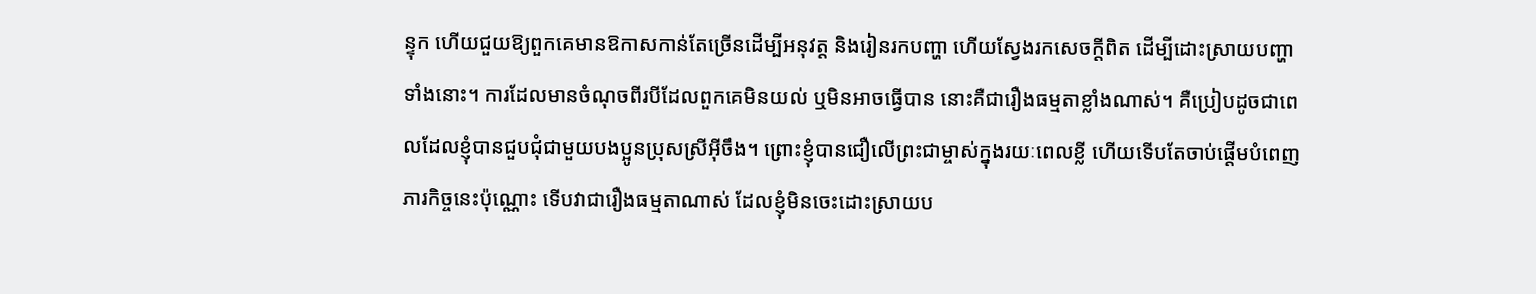ន្ទុក ហើយជួយឱ្យពួកគេមានឱកាសកាន់តែច្រើនដើម្បីអនុវត្ត និងរៀនរកបញ្ហា ហើយស្វែងរកសេចក្តីពិត ដើម្បីដោះស្រាយបញ្ហាទាំងនោះ។ ការដែលមានចំណុចពីរបីដែលពួកគេមិនយល់ ឬមិនអាចធ្វើបាន នោះគឺជារឿងធម្មតាខ្លាំងណាស់។ គឺប្រៀបដូចជាពេលដែលខ្ញុំបានជួបជុំជាមួយបងប្អូនប្រុសស្រីអ៊ីចឹង។ ព្រោះខ្ញុំបានជឿលើព្រះជាម្ចាស់ក្នុងរយៈពេលខ្លី ហើយទើបតែចាប់ផ្ដើមបំពេញភារកិច្ចនេះប៉ុណ្ណោះ ទើបវាជារឿងធម្មតាណាស់ ដែលខ្ញុំមិនចេះដោះស្រាយប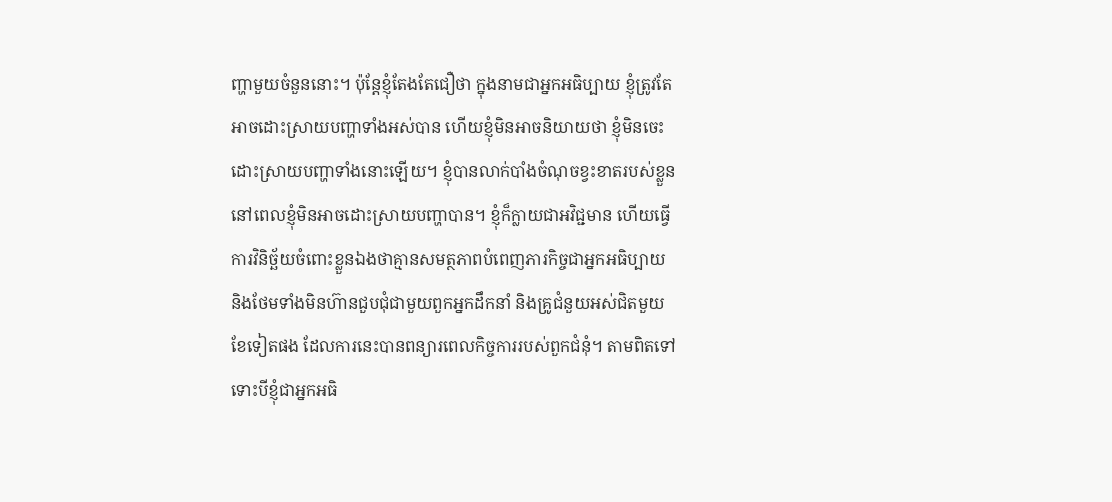ញ្ហាមួយចំនួននោះ។ ប៉ុន្តែខ្ញុំតែងតែជឿថា ក្នុងនាមជាអ្នកអធិប្បាយ ខ្ញុំត្រូវតែអាចដោះស្រាយបញ្ហាទាំងអស់បាន ហើយខ្ញុំមិនអាចនិយាយថា ខ្ញុំមិនចេះដោះស្រាយបញ្ហាទាំងនោះឡើយ។ ខ្ញុំបានលាក់បាំងចំណុចខ្វះខាតរបស់ខ្លួននៅពេលខ្ញុំមិនអាចដោះស្រាយបញ្ហាបាន។ ខ្ញុំក៏ក្លាយជាអវិជ្ជមាន ហើយធ្វើការវិនិច្ឆ័យចំពោះខ្លួនឯងថាគ្មានសមត្ថភាពបំពេញភារកិច្ចជាអ្នកអធិប្បាយ និងថែមទាំងមិនហ៊ានជួបជុំជាមួយពួកអ្នកដឹកនាំ និងគ្រូជំនួយអស់ជិតមួយខែទៀតផង ដែលការនេះបានពន្យារពេលកិច្ចការរបស់ពួកជំនុំ។ តាមពិតទៅ ទោះបីខ្ញុំជាអ្នកអធិ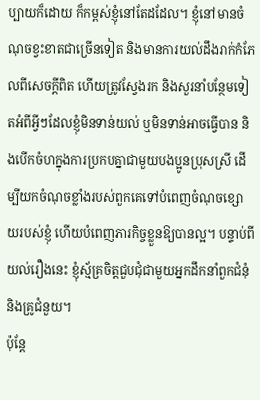ប្បាយក៏ដោយ ក៏កម្ពស់ខ្ញុំនៅតែដដែល។ ខ្ញុំនៅមានចំណុចខ្វះខាតជាច្រើនទៀត និងមានការយល់ដឹងរាក់កំភែលពីសេចក្តីពិត ហើយត្រូវស្វែងរក និងសួរនាំបន្ថែមទៀតអំពីអ្វីៗដែលខ្ញុំមិនទាន់យល់ ឬមិនទាន់អាចធ្វើបាន និងបើកចំហក្នុងការប្រកបគ្នាជាមួយបងប្អូនប្រុសស្រី ដើម្បីយកចំណុចខ្លាំងរបស់ពួកគេទៅបំពេញចំណុចខ្សោយរបស់ខ្ញុំ ហើយបំពេញភារកិច្ចខ្លួនឱ្យបានល្អ។ បន្ទាប់ពីយល់រឿងនេះ ខ្ញុំស្ម័គ្រចិត្តជួបជុំជាមួយអ្នកដឹកនាំពួកជំនុំ និងគ្រូជំនួយ។
ប៉ុន្តែ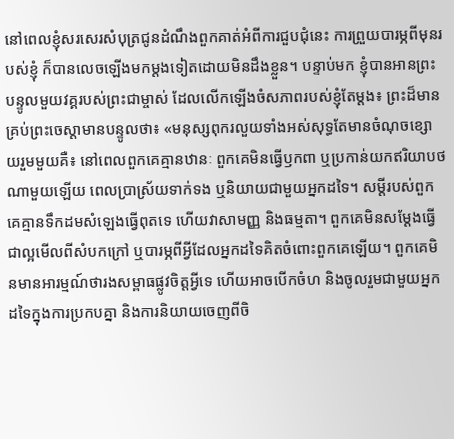នៅពេលខ្ញុំសរសេរសំបុត្រជូនដំណឹងពួកគាត់អំពីការជួបជុំនេះ ការព្រួយបារម្ភពីមុនរបស់ខ្ញុំ ក៏បានលេចឡើងមកម្ដងទៀតដោយមិនដឹងខ្លួន។ បន្ទាប់មក ខ្ញុំបានអានព្រះបន្ទូលមួយវគ្គរបស់ព្រះជាម្ចាស់ ដែលលើកឡើងចំសភាពរបស់ខ្ញុំតែម្ដង៖ ព្រះដ៏មានគ្រប់ព្រះចេស្ដាមានបន្ទូលថា៖ «មនុស្សពុករលួយទាំងអស់សុទ្ធតែមានចំណុចខ្សោយរួមមួយគឺ៖ នៅពេលពួកគេគ្មានឋានៈ ពួកគេមិនធ្វើឫកពា ឬប្រកាន់យកឥរិយាបថណាមួយឡើយ ពេលប្រាស្រ័យទាក់ទង ឬនិយាយជាមួយអ្នកដទៃ។ សម្ដីរបស់ពួកគេគ្មានទឹកដមសំឡេងធ្វើពុតទេ ហើយវាសាមញ្ញ និងធម្មតា។ ពួកគេមិនសម្ដែងធ្វើជាល្អមើលពីសំបកក្រៅ ឬបារម្ភពីអ្វីដែលអ្នកដទៃគិតចំពោះពួកគេឡើយ។ ពួកគេមិនមានអារម្មណ៍ថារងសម្ពាធផ្លូវចិត្តអ្វីទេ ហើយអាចបើកចំហ និងចូលរួមជាមួយអ្នកដទៃក្នុងការប្រកបគ្នា និងការនិយាយចេញពីចិ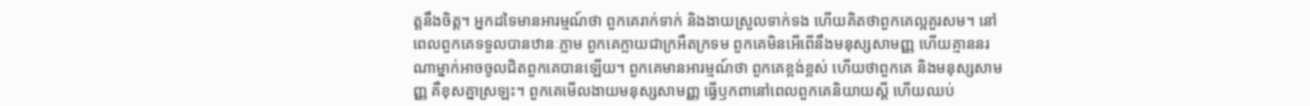ត្តនឹងចិត្ត។ អ្នកដទៃមានអារម្មណ៍ថា ពួកគេរាក់ទាក់ និងងាយស្រួលទាក់ទង ហើយគិតថាពួកគេល្អគួរសម។ នៅពេលពួកគេទទួលបានឋានៈភ្លាម ពួកគេក្លាយជាក្រអឺតក្រទម ពួកគេមិនអើពើនឹងមនុស្សសាមញ្ញ ហើយគ្មាននរណាម្នាក់អាចចូលជិតពួកគេបានឡើយ។ ពួកគេមានអារម្មណ៍ថា ពួកគេខ្ពង់ខ្ពស់ ហើយថាពួកគេ និងមនុស្សសាមញ្ញ គឺខុសគ្នាស្រឡះ។ ពួកគេមើលងាយមនុស្សសាមញ្ញ ធ្វើឫកពានៅពេលពួកគេនិយាយស្ដី ហើយឈប់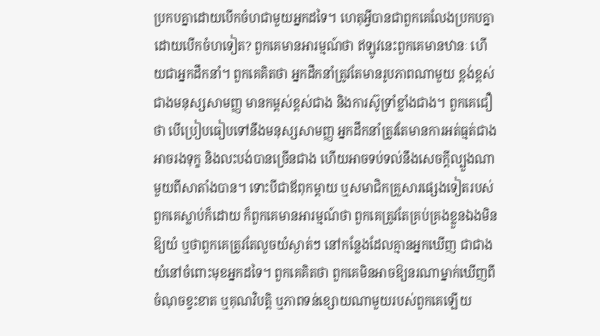ប្រកបគ្នាដោយបើកចំហជាមួយអ្នកដទៃ។ ហេតុអ្វីបានជាពួកគេលែងប្រកបគ្នាដោយបើកចំហទៀត? ពួកគេមានអារម្មណ៍ថា ឥឡូវនេះពួកគេមានឋានៈ ហើយជាអ្នកដឹកនាំ។ ពួកគេគិតថា អ្នកដឹកនាំត្រូវតែមានរូបភាពណាមួយ ខ្ពង់ខ្ពស់ជាងមនុស្សសាមញ្ញ មានកម្ពស់ខ្ពស់ជាង និងការស៊ូទ្រាំខ្លាំងជាង។ ពួកគេជឿថា បើប្រៀបធៀបទៅនឹងមនុស្សសាមញ្ញ អ្នកដឹកនាំត្រូវតែមានការអត់ធ្មត់ជាង អាចរងទុក្ខ និងលះបង់បានច្រើនជាង ហើយអាចទប់ទល់នឹងសេចក្ដីល្បួងណាមួយពីសាតាំងបាន។ ទោះបីជាឪពុកម្ដាយ ឬសមាជិកគ្រួសារផ្សេងទៀតរបស់ពួកគេស្លាប់ក៏ដោយ ក៏ពួកគេមានអារម្មណ៍ថា ពួកគេត្រូវតែគ្រប់គ្រងខ្លួនឯងមិនឱ្យយំ ឬថាពួកគេត្រូវតែលួចយំស្ងាត់ៗ នៅកន្លែងដែលគ្មានអ្នកឃើញ ជាជាងយំនៅចំពោះមុខអ្នកដទៃ។ ពួកគេគិតថា ពួកគេមិនអាចឱ្យនរណាម្នាក់ឃើញពីចំណុចខ្វះខាត ឬគុណវិបត្តិ ឬភាពទន់ខ្សោយណាមួយរបស់ពួកគេឡើយ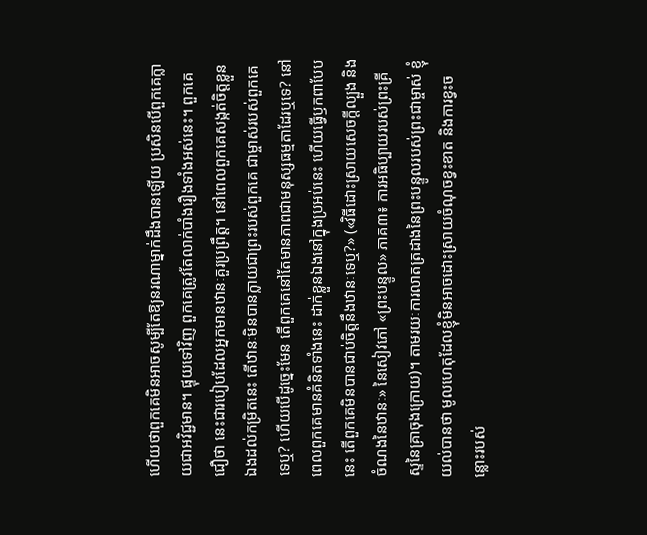ហើយថាពួកគេមិនអាចសូម្បីតែឱ្យនរណាម្នាក់ដឹងបានឡើយ ប្រសិនបើពួកគេក្លាយជាអវិជ្ជមាន។ ផ្ទុយទៅវិញ ពួកគេត្រូវតែលាក់បាំងរឿងទាំងអស់នេះ។ ពួកគេជឿថា នេះជារបៀបដែលអ្នកមានឋានៈគួរប្រព្រឹត្ត។ នៅពេលពួកគេសង្កត់ចិត្តខ្លួនឯងដល់កម្រិតនេះ តើឋានៈមិនបានក្លាយជាព្រះរបស់ពួកគេ ជាម្ចាស់របស់ពួកគេទេឬ? ហើយបើដូច្នេះមែន តើពួកគេនៅតែមានភាពជាមនុស្សធម្មតាដែរឬទេ? នៅពេលពួកគេមានគំនិតទាំងនេះ ដាក់ខ្លួនឯងនៅក្នុងប្រអប់នេះ ហើយធ្វើឫកពាបែបនេះ តើពួកគេមិនបានជាប់ចិត្តនឹងឋានៈទេឬ?» («វិធីដោះស្រាយសេចក្តីល្បួង និងចំណងនៃឋានៈ» នៃសៀវភៅ «ព្រះបន្ទូល» ភាគ៣៖ ការអធិប្បាយរបស់ព្រះគ្រីស្ទនៃគ្រាចុងក្រោយ)។ តាមរយៈការលាតត្រដាងនៃព្រះបន្ទូលរបស់ព្រះជាម្ចាស់ ខ្ញុំយល់បានថា មូលហេតុដែលខ្ញុំមិនអាចដោះស្រាយចំណុចខ្វះខាត និងការខ្វះចន្លោះរបស់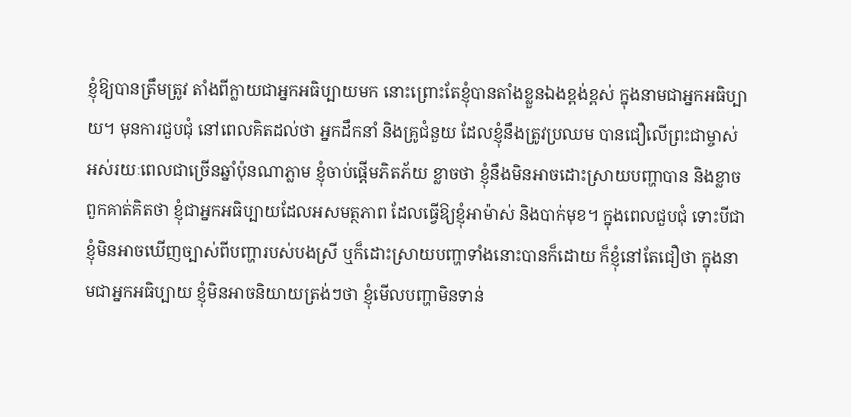ខ្ញុំឱ្យបានត្រឹមត្រូវ តាំងពីក្លាយជាអ្នកអធិប្បាយមក នោះព្រោះតែខ្ញុំបានតាំងខ្លួនឯងខ្ពង់ខ្ពស់ ក្នុងនាមជាអ្នកអធិប្បាយ។ មុនការជួបជុំ នៅពេលគិតដល់ថា អ្នកដឹកនាំ និងគ្រូជំនួយ ដែលខ្ញុំនឹងត្រូវប្រឈម បានជឿលើព្រះជាម្ចាស់អស់រយៈពេលជាច្រើនឆ្នាំប៉ុនណាភ្លាម ខ្ញុំចាប់ផ្ដើមភិតភ័យ ខ្លាចថា ខ្ញុំនឹងមិនអាចដោះស្រាយបញ្ហាបាន និងខ្លាចពួកគាត់គិតថា ខ្ញុំជាអ្នកអធិប្បាយដែលអសមត្ថភាព ដែលធ្វើឱ្យខ្ញុំអាម៉ាស់ និងបាក់មុខ។ ក្នុងពេលជួបជុំ ទោះបីជាខ្ញុំមិនអាចឃើញច្បាស់ពីបញ្ហារបស់បងស្រី ឬក៏ដោះស្រាយបញ្ហាទាំងនោះបានក៏ដោយ ក៏ខ្ញុំនៅតែជឿថា ក្នុងនាមជាអ្នកអធិប្បាយ ខ្ញុំមិនអាចនិយាយត្រង់ៗថា ខ្ញុំមើលបញ្ហាមិនទាន់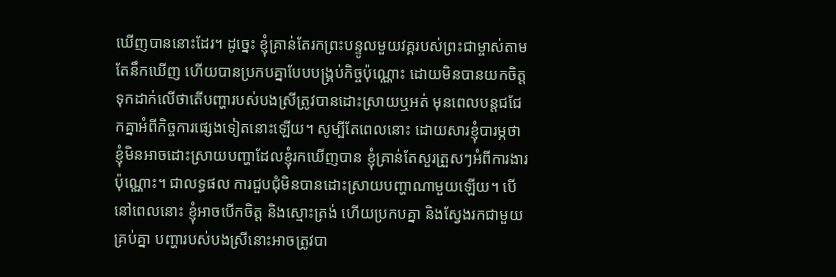ឃើញបាននោះដែរ។ ដូច្នេះ ខ្ញុំគ្រាន់តែរកព្រះបន្ទូលមួយវគ្គរបស់ព្រះជាម្ចាស់តាមតែនឹកឃើញ ហើយបានប្រកបគ្នាបែបបង្គ្រប់កិច្ចប៉ុណ្ណោះ ដោយមិនបានយកចិត្តទុកដាក់លើថាតើបញ្ហារបស់បងស្រីត្រូវបានដោះស្រាយឬអត់ មុនពេលបន្តជជែកគ្នាអំពីកិច្ចការផ្សេងទៀតនោះឡើយ។ សូម្បីតែពេលនោះ ដោយសារខ្ញុំបារម្ភថា ខ្ញុំមិនអាចដោះស្រាយបញ្ហាដែលខ្ញុំរកឃើញបាន ខ្ញុំគ្រាន់តែសួរត្រួសៗអំពីការងារប៉ុណ្ណោះ។ ជាលទ្ធផល ការជួបជុំមិនបានដោះស្រាយបញ្ហាណាមួយឡើយ។ បើនៅពេលនោះ ខ្ញុំអាចបើកចិត្ត និងស្មោះត្រង់ ហើយប្រកបគ្នា និងស្វែងរកជាមួយគ្រប់គ្នា បញ្ហារបស់បងស្រីនោះអាចត្រូវបា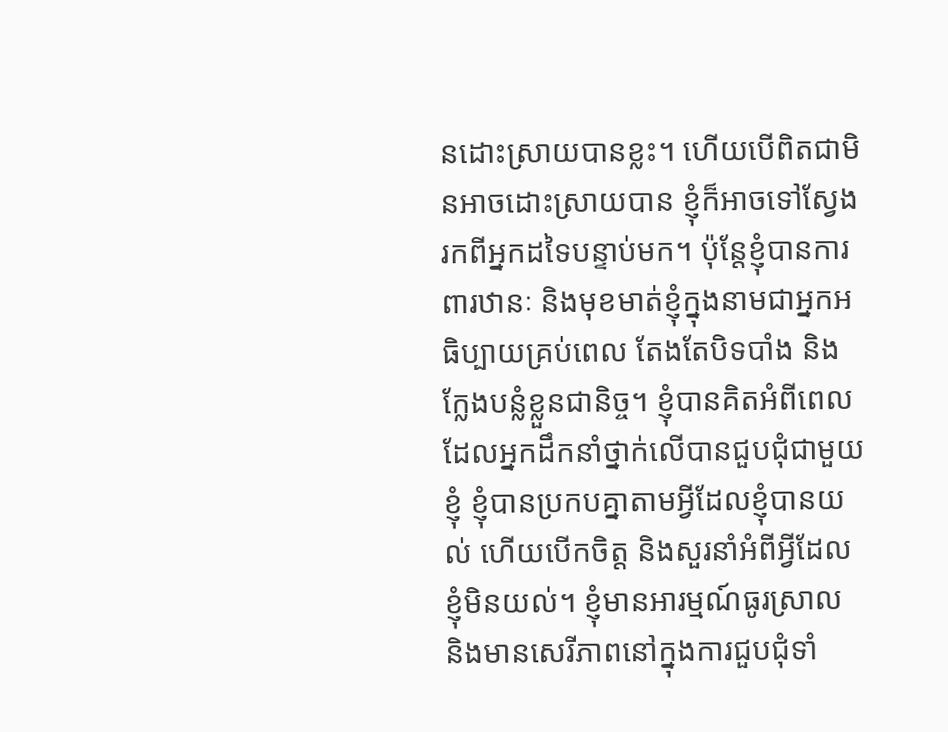នដោះស្រាយបានខ្លះ។ ហើយបើពិតជាមិនអាចដោះស្រាយបាន ខ្ញុំក៏អាចទៅស្វែងរកពីអ្នកដទៃបន្ទាប់មក។ ប៉ុន្តែខ្ញុំបានការពារឋានៈ និងមុខមាត់ខ្ញុំក្នុងនាមជាអ្នកអធិប្បាយគ្រប់ពេល តែងតែបិទបាំង និងក្លែងបន្លំខ្លួនជានិច្ច។ ខ្ញុំបានគិតអំពីពេលដែលអ្នកដឹកនាំថ្នាក់លើបានជួបជុំជាមួយខ្ញុំ ខ្ញុំបានប្រកបគ្នាតាមអ្វីដែលខ្ញុំបានយល់ ហើយបើកចិត្ត និងសួរនាំអំពីអ្វីដែលខ្ញុំមិនយល់។ ខ្ញុំមានអារម្មណ៍ធូរស្រាល និងមានសេរីភាពនៅក្នុងការជួបជុំទាំ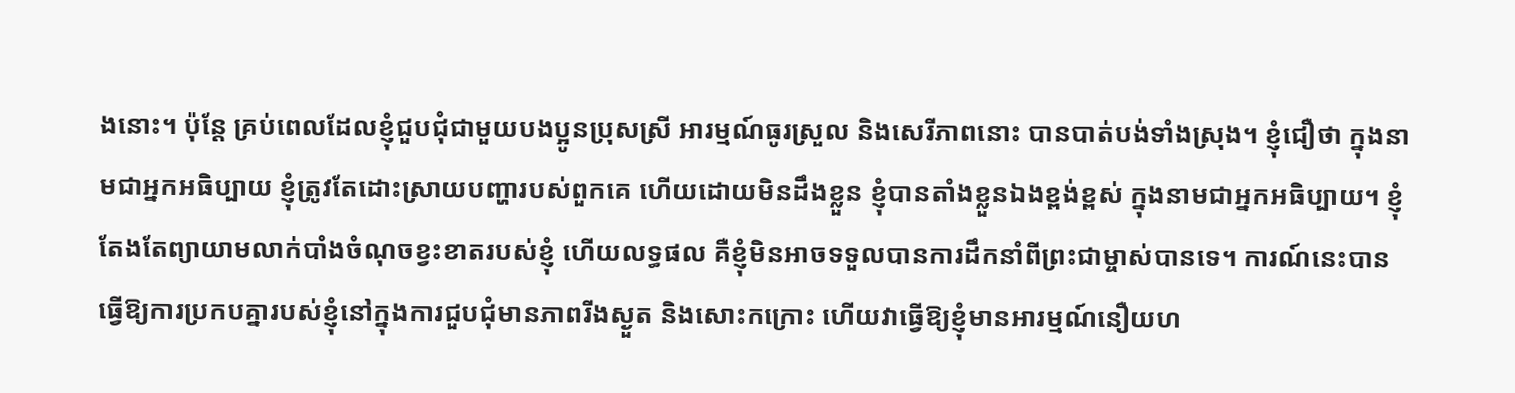ងនោះ។ ប៉ុន្តែ គ្រប់ពេលដែលខ្ញុំជួបជុំជាមួយបងប្អូនប្រុសស្រី អារម្មណ៍ធូរស្រួល និងសេរីភាពនោះ បានបាត់បង់ទាំងស្រុង។ ខ្ញុំជឿថា ក្នុងនាមជាអ្នកអធិប្បាយ ខ្ញុំត្រូវតែដោះស្រាយបញ្ហារបស់ពួកគេ ហើយដោយមិនដឹងខ្លួន ខ្ញុំបានតាំងខ្លួនឯងខ្ពង់ខ្ពស់ ក្នុងនាមជាអ្នកអធិប្បាយ។ ខ្ញុំតែងតែព្យាយាមលាក់បាំងចំណុចខ្វះខាតរបស់ខ្ញុំ ហើយលទ្ធផល គឺខ្ញុំមិនអាចទទួលបានការដឹកនាំពីព្រះជាម្ចាស់បានទេ។ ការណ៍នេះបានធ្វើឱ្យការប្រកបគ្នារបស់ខ្ញុំនៅក្នុងការជួបជុំមានភាពរីងស្ងួត និងសោះកក្រោះ ហើយវាធ្វើឱ្យខ្ញុំមានអារម្មណ៍នឿយហ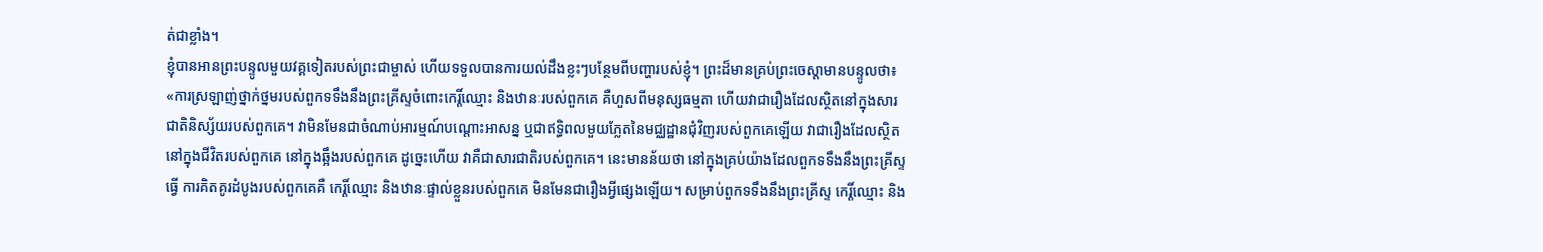ត់ជាខ្លាំង។
ខ្ញុំបានអានព្រះបន្ទូលមួយវគ្គទៀតរបស់ព្រះជាម្ចាស់ ហើយទទួលបានការយល់ដឹងខ្លះៗបន្ថែមពីបញ្ហារបស់ខ្ញុំ។ ព្រះដ៏មានគ្រប់ព្រះចេស្ដាមានបន្ទូលថា៖ «ការស្រឡាញ់ថ្នាក់ថ្នមរបស់ពួកទទឹងនឹងព្រះគ្រីស្ទចំពោះកេរ្តិ៍ឈ្មោះ និងឋានៈរបស់ពួកគេ គឺហួសពីមនុស្សធម្មតា ហើយវាជារឿងដែលស្ថិតនៅក្នុងសារជាតិនិស្ស័យរបស់ពួកគេ។ វាមិនមែនជាចំណាប់អារម្មណ៍បណ្ដោះអាសន្ន ឬជាឥទ្ធិពលមួយភ្លែតនៃមជ្ឈដ្ឋានជុំវិញរបស់ពួកគេឡើយ វាជារឿងដែលស្ថិតនៅក្នុងជីវិតរបស់ពួកគេ នៅក្នុងឆ្អឹងរបស់ពួកគេ ដូច្នេះហើយ វាគឺជាសារជាតិរបស់ពួកគេ។ នេះមានន័យថា នៅក្នុងគ្រប់យ៉ាងដែលពួកទទឹងនឹងព្រះគ្រីស្ទធ្វើ ការគិតគូរដំបូងរបស់ពួកគេគឺ កេរ្តិ៍ឈ្មោះ និងឋានៈផ្ទាល់ខ្លួនរបស់ពួកគេ មិនមែនជារឿងអ្វីផ្សេងឡើយ។ សម្រាប់ពួកទទឹងនឹងព្រះគ្រីស្ទ កេរ្តិ៍ឈ្មោះ និង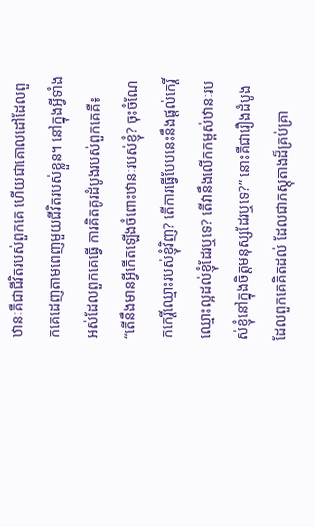ឋានៈគឺជាជីវិតរបស់ពួកគេ ហើយជាគោលដៅដែលពួកគេដេញតាមពេញមួយជីវិតរបស់ខ្លួន។ នៅក្នុងអ្វីទាំងអស់ដែលពួកគេធ្វើ ការគិតគូរដំបូងរបស់ពួកគេគឺ៖ “តើនឹងមានអ្វីកើតឡើងចំពោះឋានៈរបស់ខ្ញុំ? ចុះចំណែកកេរ្តិ៍ឈ្មោះរបស់ខ្ញុំវិញ? តើការធ្វើបែបនេះនឹងផ្ដល់កេរ្តិ៍ឈ្មោះល្អដល់ខ្ញុំដែរឬទេ? តើវានឹងលើកកម្ពស់ឋានៈរបស់ខ្ញុំនៅក្នុងចិត្តមនុស្សដែរឬទេ?” នោះគឺជារឿងដំបូងដែលពួកគេគិតដល់ ដែលជាភស្តុតាងដ៏គ្រប់គ្រា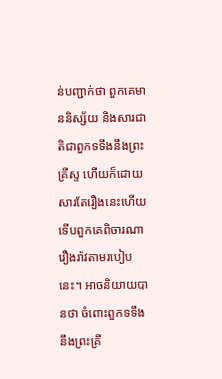ន់បញ្ជាក់ថា ពួកគេមាននិស្ស័យ និងសារជាតិជាពួកទទឹងនឹងព្រះគ្រីស្ទ ហើយក៏ដោយសារតែរឿងនេះហើយ ទើបពួកគេពិចារណារឿងរ៉ាវតាមរបៀបនេះ។ អាចនិយាយបានថា ចំពោះពួកទទឹងនឹងព្រះគ្រី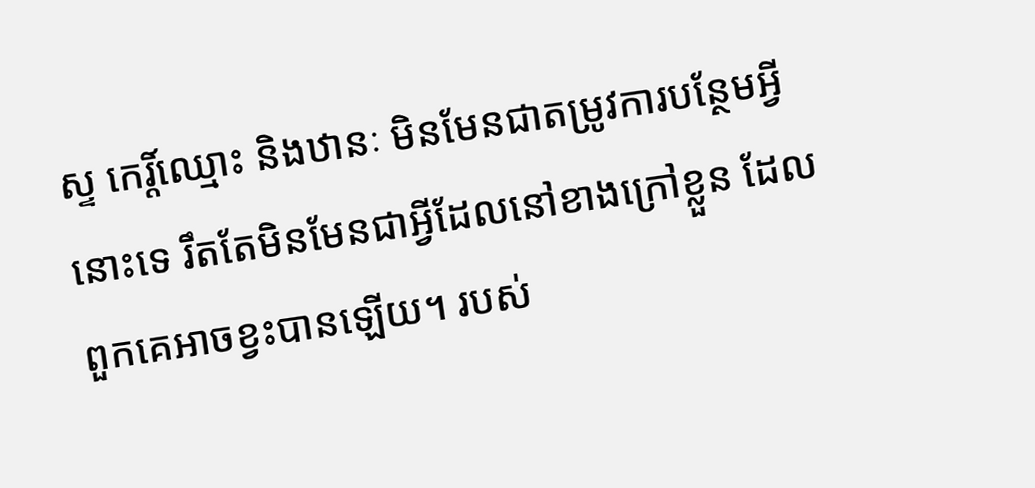ស្ទ កេរ្ដិ៍ឈ្មោះ និងឋានៈ មិនមែនជាតម្រូវការបន្ថែមអ្វីនោះទេ រឹតតែមិនមែនជាអ្វីដែលនៅខាងក្រៅខ្លួន ដែលពួកគេអាចខ្វះបានឡើយ។ របស់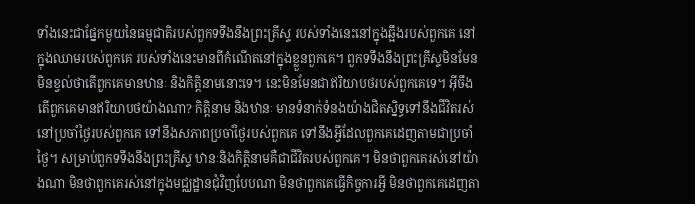ទាំងនេះជាផ្នែកមួយនៃធម្មជាតិរបស់ពួកទទឹងនឹងព្រះគ្រីស្ទ របស់ទាំងនេះនៅក្នុងឆ្អឹងរបស់ពួកគេ នៅក្នុងឈាមរបស់ពួកគេ របស់ទាំងនេះមានពីកំណើតនៅក្នុងខ្លួនពួកគេ។ ពួកទទឹងនឹងព្រះគ្រីស្ទមិនមែនមិនខ្វល់ថាតើពួកគេមានឋានៈ និងកិត្តិនាមនោះទេ។ នេះមិនមែនជាឥរិយាបថរបស់ពួកគេទេ។ អ៊ីចឹង តើពួកគេមានឥរិយាបថយ៉ាងណា? កិត្តិនាម និងឋានៈ មានទំនាក់ទំនងយ៉ាងជិតស្និទ្ធទៅនឹងជីវិតរស់នៅប្រចាំថ្ងៃរបស់ពួកគេ ទៅនឹងសភាពប្រចាំថ្ងៃរបស់ពួកគេ ទៅនឹងអ្វីដែលពួកគេដេញតាមជាប្រចាំថ្ងៃ។ សម្រាប់ពួកទទឹងនឹងព្រះគ្រីស្ទ ឋានៈនិងកិត្តិនាមគឺជាជីវិតរបស់ពួកគេ។ មិនថាពួកគេរស់នៅយ៉ាងណា មិនថាពួកគេរស់នៅក្នុងមជ្ឈដ្ឋានជុំវិញបែបណា មិនថាពួកគេធ្វើកិច្ចការអ្វី មិនថាពួកគេដេញតា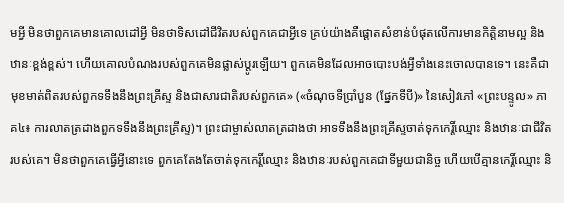មអ្វី មិនថាពួកគេមានគោលដៅអ្វី មិនថាទិសដៅជីវិតរបស់ពួកគេជាអ្វីទេ គ្រប់យ៉ាងគឺផ្ដោតសំខាន់បំផុតលើការមានកិត្តិនាមល្អ និងឋានៈខ្ពង់ខ្ពស់។ ហើយគោលបំណងរបស់ពួកគេមិនផ្លាស់ប្ដូរឡើយ។ ពួកគេមិនដែលអាចបោះបង់អ្វីទាំងនេះចោលបានទេ។ នេះគឺជាមុខមាត់ពិតរបស់ពួកទទឹងនឹងព្រះគ្រីស្ទ និងជាសារជាតិរបស់ពួកគេ» («ចំណុចទីប្រាំបួន (ផ្នែកទីបី)» នៃសៀវភៅ «ព្រះបន្ទូល» ភាគ៤៖ ការលាតត្រដាងពួកទទឹងនឹងព្រះគ្រីស្ទ)។ ព្រះជាម្ចាស់លាតត្រដាងថា អាទទឹងនឹងព្រះគ្រីស្ទចាត់ទុកកេរ្តិ៍ឈ្មោះ និងឋានៈជាជីវិតរបស់គេ។ មិនថាពួកគេធ្វើអ្វីនោះទេ ពួកគេតែងតែចាត់ទុកកេរ្តិ៍ឈ្មោះ និងឋានៈរបស់ពួកគេជាទីមួយជានិច្ច ហើយបើគ្មានកេរ្តិ៍ឈ្មោះ និ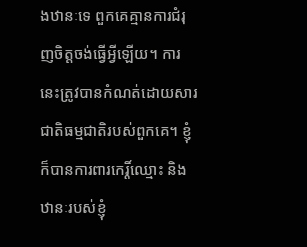ងឋានៈទេ ពួកគេគ្មានការជំរុញចិត្តចង់ធ្វើអ្វីឡើយ។ ការនេះត្រូវបានកំណត់ដោយសារជាតិធម្មជាតិរបស់ពួកគេ។ ខ្ញុំក៏បានការពារកេរ្តិ៍ឈ្មោះ និងឋានៈរបស់ខ្ញុំ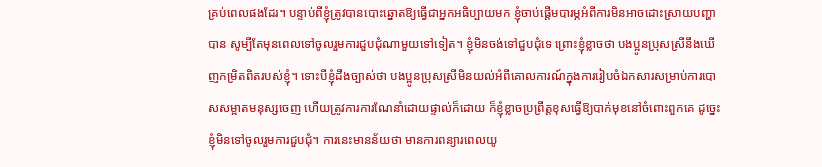គ្រប់ពេលផងដែរ។ បន្ទាប់ពីខ្ញុំត្រូវបានបោះឆ្នោតឱ្យធ្វើជាអ្នកអធិប្បាយមក ខ្ញុំចាប់ផ្តើមបារម្ភអំពីការមិនអាចដោះស្រាយបញ្ហាបាន សូម្បីតែមុនពេលទៅចូលរួមការជួបជុំណាមួយទៅទៀត។ ខ្ញុំមិនចង់ទៅជួបជុំទេ ព្រោះខ្ញុំខ្លាចថា បងប្អូនប្រុសស្រីនឹងឃើញកម្រិតពិតរបស់ខ្ញុំ។ ទោះបីខ្ញុំដឹងច្បាស់ថា បងប្អូនប្រុសស្រីមិនយល់អំពីគោលការណ៍ក្នុងការរៀបចំឯកសារសម្រាប់ការបោសសម្អាតមនុស្សចេញ ហើយត្រូវការការណែនាំដោយផ្ទាល់ក៏ដោយ ក៏ខ្ញុំខ្លាចប្រព្រឹត្តខុសធ្វើឱ្យបាក់មុខនៅចំពោះពួកគេ ដូច្នេះ ខ្ញុំមិនទៅចូលរួមការជួបជុំ។ ការនេះមានន័យថា មានការពន្យារពេលយូ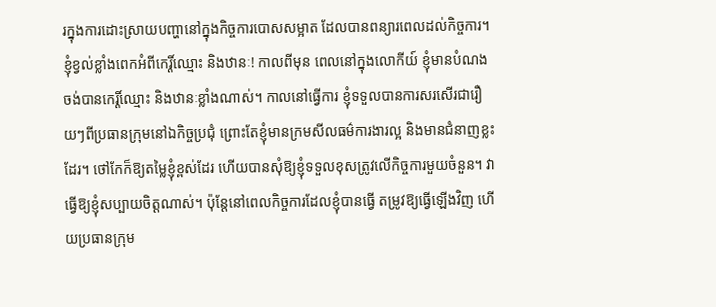រក្នុងការដោះស្រាយបញ្ហានៅក្នុងកិច្ចការបោសសម្អាត ដែលបានពន្យារពេលដល់កិច្ចការ។ ខ្ញុំខ្វល់ខ្លាំងពេកអំពីកេរ្តិ៍ឈ្មោះ និងឋានៈ! កាលពីមុន ពេលនៅក្នុងលោកីយ៍ ខ្ញុំមានបំណងចង់បានកេរ្តិ៍ឈ្មោះ និងឋានៈខ្លាំងណាស់។ កាលនៅធ្វើការ ខ្ញុំទទួលបានការសរសើរជារឿយៗពីប្រធានក្រុមនៅឯកិច្ចប្រជុំ ព្រោះតែខ្ញុំមានក្រមសីលធម៌ការងារល្អ និងមានជំនាញខ្លះដែរ។ ថៅកែក៏ឱ្យតម្លៃខ្ញុំខ្ពស់ដែរ ហើយបានសុំឱ្យខ្ញុំទទួលខុសត្រូវលើកិច្ចការមួយចំនួន។ វាធ្វើឱ្យខ្ញុំសប្បាយចិត្តណាស់។ ប៉ុន្តែនៅពេលកិច្ចការដែលខ្ញុំបានធ្វើ តម្រូវឱ្យធ្វើឡើងវិញ ហើយប្រធានក្រុម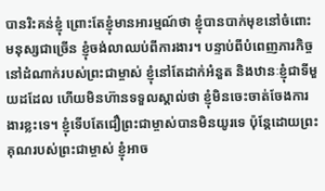បានរិះគន់ខ្ញុំ ព្រោះតែខ្ញុំមានអារម្មណ៍ថា ខ្ញុំបានបាក់មុខនៅចំពោះមនុស្សជាច្រើន ខ្ញុំចង់លាឈប់ពីការងារ។ បន្ទាប់ពីបំពេញភារកិច្ចនៅដំណាក់របស់ព្រះជាម្ចាស់ ខ្ញុំនៅតែដាក់អំនួត និងឋានៈខ្ញុំជាទីមួយដដែល ហើយមិនហ៊ានទទួលស្គាល់ថា ខ្ញុំមិនចេះចាត់ចែងការងារខ្លះទេ។ ខ្ញុំទើបតែជឿព្រះជាម្ចាស់បានមិនយូរទេ ប៉ុន្តែដោយព្រះគុណរបស់ព្រះជាម្ចាស់ ខ្ញុំអាច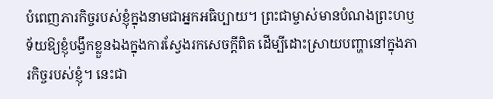បំពេញភារកិច្ចរបស់ខ្ញុំក្នុងនាមជាអ្នកអធិប្បាយ។ ព្រះជាម្ចាស់មានបំណងព្រះហឫទ័យឱ្យខ្ញុំបង្វឹកខ្លួនឯងក្នុងការស្វែងរកសេចក្តីពិត ដើម្បីដោះស្រាយបញ្ហានៅក្នុងភារកិច្ចរបស់ខ្ញុំ។ នេះជា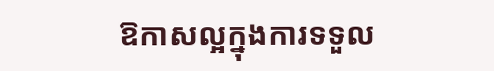ឱកាសល្អក្នុងការទទួល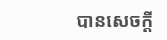បានសេចក្តី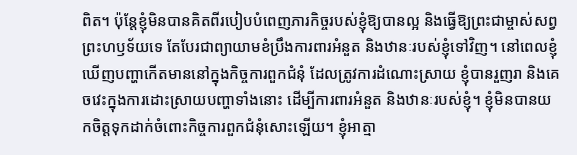ពិត។ ប៉ុន្តែខ្ញុំមិនបានគិតពីរបៀបបំពេញភារកិច្ចរបស់ខ្ញុំឱ្យបានល្អ និងធ្វើឱ្យព្រះជាម្ចាស់សព្វព្រះហឫទ័យទេ តែបែរជាព្យាយាមខំប្រឹងការពារអំនួត និងឋានៈរបស់ខ្ញុំទៅវិញ។ នៅពេលខ្ញុំឃើញបញ្ហាកើតមាននៅក្នុងកិច្ចការពួកជំនុំ ដែលត្រូវការដំណោះស្រាយ ខ្ញុំបានរួញរា និងគេចវេះក្នុងការដោះស្រាយបញ្ហាទាំងនោះ ដើម្បីការពារអំនួត និងឋានៈរបស់ខ្ញុំ។ ខ្ញុំមិនបានយកចិត្តទុកដាក់ចំពោះកិច្ចការពួកជំនុំសោះឡើយ។ ខ្ញុំអាត្មា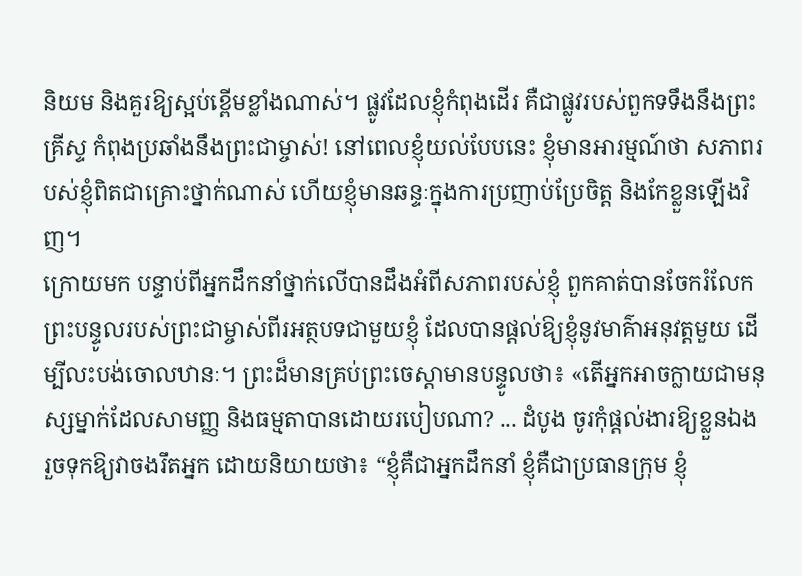និយម និងគួរឱ្យស្អប់ខ្ពើមខ្លាំងណាស់។ ផ្លូវដែលខ្ញុំកំពុងដើរ គឺជាផ្លូវរបស់ពួកទទឹងនឹងព្រះគ្រីស្ទ កំពុងប្រឆាំងនឹងព្រះជាម្ចាស់! នៅពេលខ្ញុំយល់បែបនេះ ខ្ញុំមានអារម្មណ៍ថា សភាពរបស់ខ្ញុំពិតជាគ្រោះថ្នាក់ណាស់ ហើយខ្ញុំមានឆន្ទៈក្នុងការប្រញាប់ប្រែចិត្ត និងកែខ្លួនឡើងវិញ។
ក្រោយមក បន្ទាប់ពីអ្នកដឹកនាំថ្នាក់លើបានដឹងអំពីសភាពរបស់ខ្ញុំ ពួកគាត់បានចែករំលែកព្រះបន្ទូលរបស់ព្រះជាម្ចាស់ពីរអត្ថបទជាមួយខ្ញុំ ដែលបានផ្ដល់ឱ្យខ្ញុំនូវមាគ៌ាអនុវត្តមួយ ដើម្បីលះបង់ចោលឋានៈ។ ព្រះដ៏មានគ្រប់ព្រះចេស្ដាមានបន្ទូលថា៖ «តើអ្នកអាចក្លាយជាមនុស្សម្នាក់ដែលសាមញ្ញ និងធម្មតាបានដោយរបៀបណា? ... ដំបូង ចូរកុំផ្ដល់ងារឱ្យខ្លួនឯង រួចទុកឱ្យវាចងរឹតអ្នក ដោយនិយាយថា៖ “ខ្ញុំគឺជាអ្នកដឹកនាំ ខ្ញុំគឺជាប្រធានក្រុម ខ្ញុំ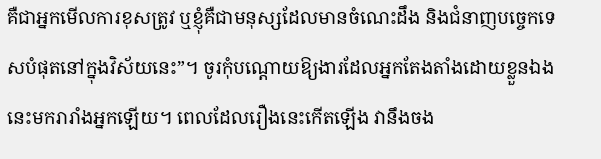គឺជាអ្នកមើលការខុសត្រូវ ឬខ្ញុំគឺជាមនុស្សដែលមានចំណេះដឹង និងជំនាញបច្ចេកទេសបំផុតនៅក្នុងវិស័យនេះ”។ ចូរកុំបណ្ដោយឱ្យងារដែលអ្នកតែងតាំងដោយខ្លួនឯងនេះមករារាំងអ្នកឡើយ។ ពេលដែលរឿងនេះកើតឡើង វានឹងចង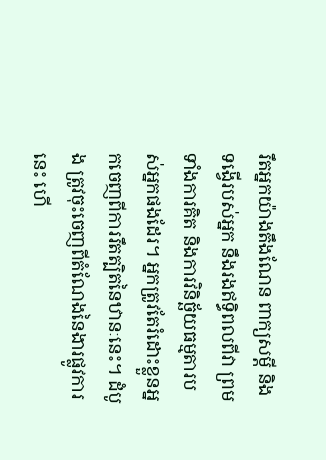រឹតអ្នកយ៉ាងតឹងណែន ពាក្យសម្ដី និងទង្វើរបស់អ្នក នឹងរងឥទ្ធិពលពីវា ព្រមទាំងការគិត និងការវិនិច្ឆ័យធម្មតារបស់អ្នកផងដែរ។ អ្នកត្រូវតែរំដោះខ្លួនអ្នកចេញពីការរឹតត្បិតនៃឋានៈនេះ។ ដំបូង ត្រូវចុះចេញពីតំណែងនៃងារផ្លូវការនេះ ហើ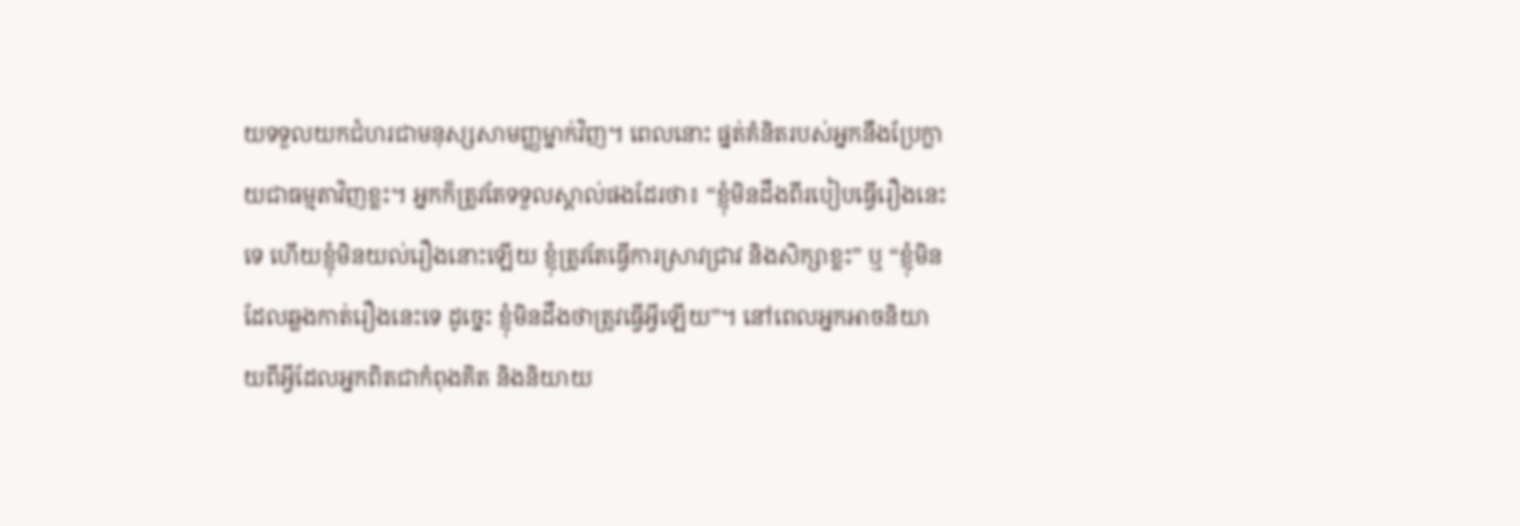យទទួលយកជំហរជាមនុស្សសាមញ្ញម្នាក់វិញ។ ពេលនោះ ផ្នត់គំនិតរបស់អ្នកនឹងប្រែក្លាយជាធម្មតាវិញខ្លះ។ អ្នកក៏ត្រូវតែទទួលស្គាល់ផងដែរថា៖ “ខ្ញុំមិនដឹងពីរបៀបធ្វើរឿងនេះទេ ហើយខ្ញុំមិនយល់រឿងនោះឡើយ ខ្ញុំត្រូវតែធ្វើការស្រាវជ្រាវ និងសិក្សាខ្លះ” ឬ “ខ្ញុំមិនដែលឆ្លងកាត់រឿងនេះទេ ដូច្នេះ ខ្ញុំមិនដឹងថាត្រូវធ្វើអ្វីឡើយ”។ នៅពេលអ្នកអាចនិយាយពីអ្វីដែលអ្នកពិតជាកំពុងគិត និងនិយាយ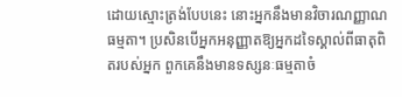ដោយស្មោះត្រង់បែបនេះ នោះអ្នកនឹងមានវិចារណញ្ញាណធម្មតា។ ប្រសិនបើអ្នកអនុញ្ញាតឱ្យអ្នកដទៃស្គាល់ពីធាតុពិតរបស់អ្នក ពួកគេនឹងមានទស្សនៈធម្មតាចំ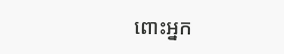ពោះអ្នក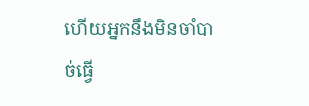ហើយអ្នកនឹងមិនចាំបាច់ធ្វើ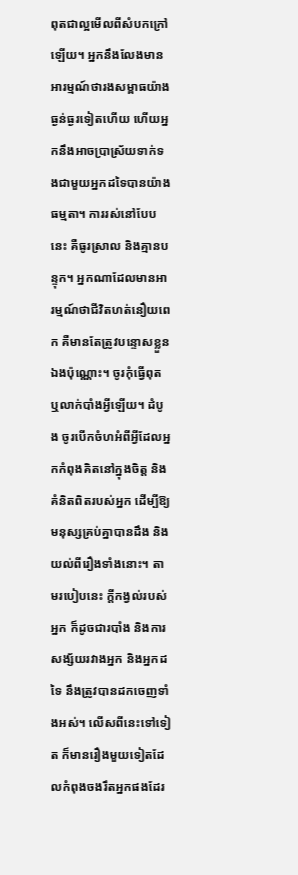ពុតជាល្អមើលពីសំបកក្រៅឡើយ។ អ្នកនឹងលែងមានអារម្មណ៍ថារងសម្ពាធយ៉ាងធ្ងន់ធ្ងរទៀតហើយ ហើយអ្នកនឹងអាចប្រាស្រ័យទាក់ទងជាមួយអ្នកដទៃបានយ៉ាងធម្មតា។ ការរស់នៅបែបនេះ គឺធូរស្រាល និងគ្មានបន្ទុក។ អ្នកណាដែលមានអារម្មណ៍ថាជីវិតហត់នឿយពេក គឺមានតែត្រូវបន្ទោសខ្លួនឯងប៉ុណ្ណោះ។ ចូរកុំធ្វើពុត ឬលាក់បាំងអ្វីឡើយ។ ដំបូង ចូរបើកចំហអំពីអ្វីដែលអ្នកកំពុងគិតនៅក្នុងចិត្ត និងគំនិតពិតរបស់អ្នក ដើម្បីឱ្យមនុស្សគ្រប់គ្នាបានដឹង និងយល់ពីរឿងទាំងនោះ។ តាមរបៀបនេះ ក្ដីកង្វល់របស់អ្នក ក៏ដូចជារបាំង និងការសង្ស័យរវាងអ្នក និងអ្នកដទៃ នឹងត្រូវបានដកចេញទាំងអស់។ លើសពីនេះទៅទៀត ក៏មានរឿងមួយទៀតដែលកំពុងចងរឹតអ្នកផងដែរ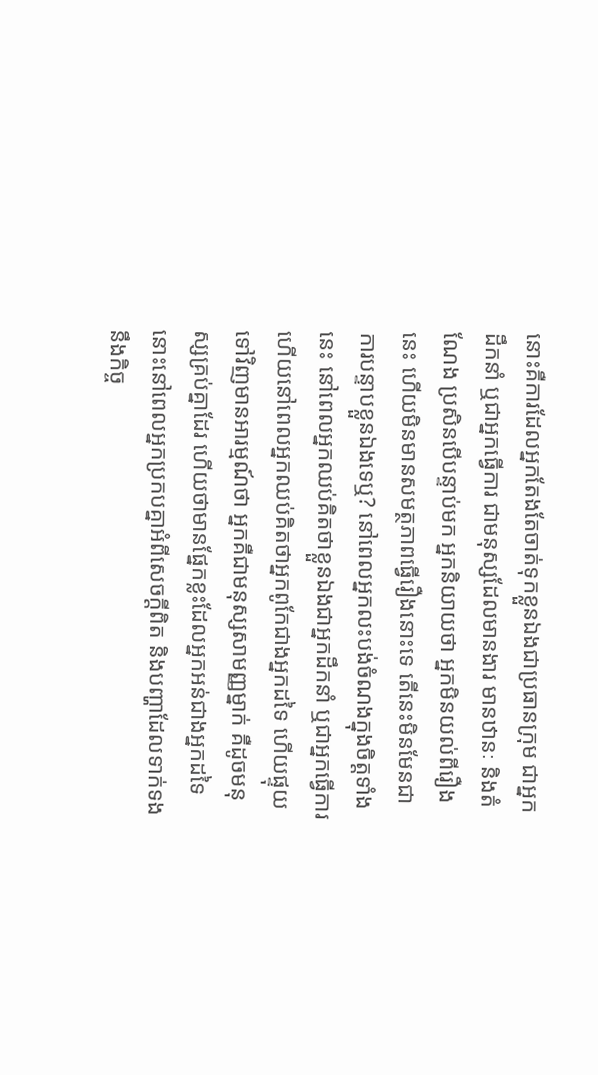នោះគឺការដែលអ្នកតែងតែចាត់ទុកខ្លួនឯងជាប្រធានក្រុម ជាអ្នកដឹកនាំ ឬជាអ្នកធ្វើការ ជាមនុស្សដែលមានងារ មានឋានៈ និងតំណែង ប្រសិនបើបន្ទាប់មក អ្នកនិយាយថា អ្នកមិនយល់ពីរឿងនេះ ហើយមិនមានសមត្ថភាពធ្វើរឿងនោះទេ តើនេះមិនមែនជាការបន្ទាបខ្លួនឯងទេឬ? នៅពេលអ្នកលះបង់ចំណងក្នុងចិត្តទាំងនេះ នៅពេលអ្នកឈប់គិតថាខ្លួនឯងជាអ្នកដឹកនាំ ឬជាអ្នកធ្វើការ ហើយនៅពេលអ្នកឈប់គិតថាអ្នកពូកែជាងអ្នកដទៃ ហើយផ្ទុយទៅវិញមានអារម្មណ៍ថា អ្នកគឺជាមនុស្សសាមញ្ញម្នាក់ គឺដូចមនុស្សគ្រប់គ្នាដែរ ហើយថាមានផ្នែកខ្លះដែលអ្នកអន់ជាងអ្នកដទៃ នោះនៅពេលអ្នកប្រកបគ្នាអំពីសេចក្ដីពិត និងបញ្ហាដែលទាក់ទងនឹងកិច្ច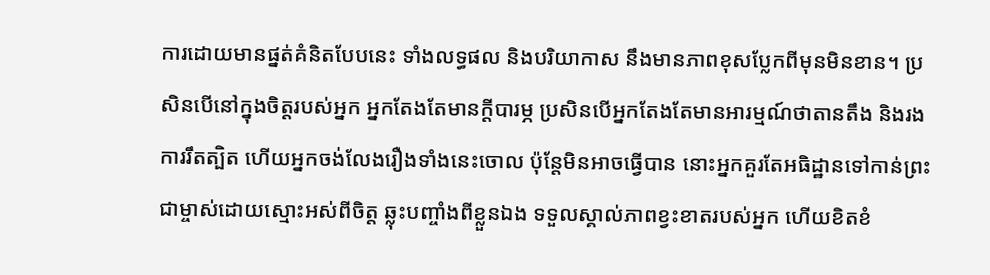ការដោយមានផ្នត់គំនិតបែបនេះ ទាំងលទ្ធផល និងបរិយាកាស នឹងមានភាពខុសប្លែកពីមុនមិនខាន។ ប្រសិនបើនៅក្នុងចិត្តរបស់អ្នក អ្នកតែងតែមានក្ដីបារម្ភ ប្រសិនបើអ្នកតែងតែមានអារម្មណ៍ថាតានតឹង និងរងការរឹតត្បិត ហើយអ្នកចង់លែងរឿងទាំងនេះចោល ប៉ុន្តែមិនអាចធ្វើបាន នោះអ្នកគួរតែអធិដ្ឋានទៅកាន់ព្រះជាម្ចាស់ដោយស្មោះអស់ពីចិត្ត ឆ្លុះបញ្ចាំងពីខ្លួនឯង ទទួលស្គាល់ភាពខ្វះខាតរបស់អ្នក ហើយខិតខំ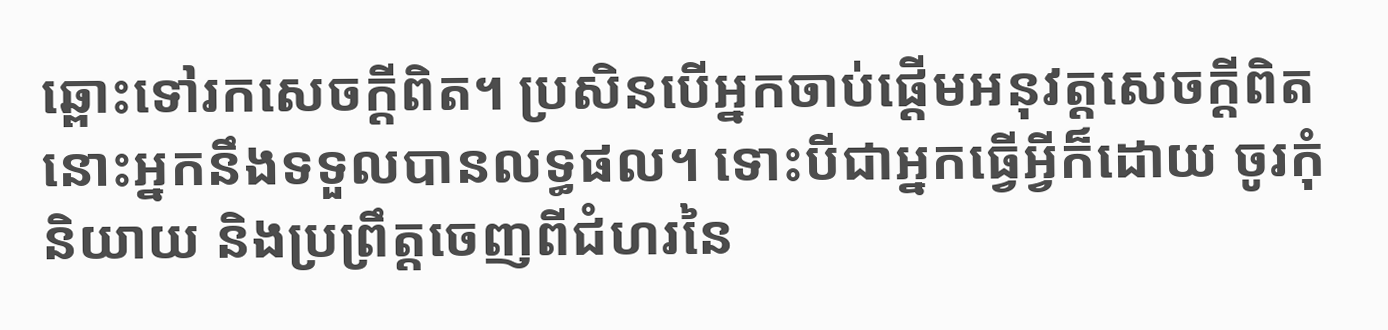ឆ្ពោះទៅរកសេចក្ដីពិត។ ប្រសិនបើអ្នកចាប់ផ្ដើមអនុវត្តសេចក្ដីពិត នោះអ្នកនឹងទទួលបានលទ្ធផល។ ទោះបីជាអ្នកធ្វើអ្វីក៏ដោយ ចូរកុំនិយាយ និងប្រព្រឹត្តចេញពីជំហរនៃ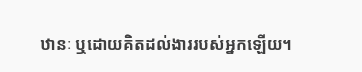ឋានៈ ឬដោយគិតដល់ងាររបស់អ្នកឡើយ។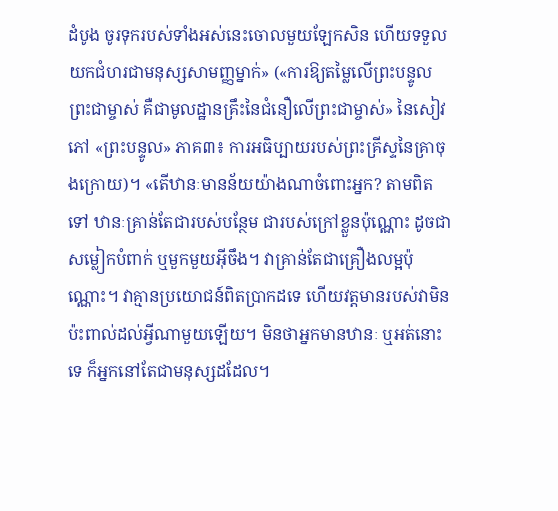ដំបូង ចូរទុករបស់ទាំងអស់នេះចោលមួយឡែកសិន ហើយទទួលយកជំហរជាមនុស្សសាមញ្ញម្នាក់» («ការឱ្យតម្លៃលើព្រះបន្ទូលព្រះជាម្ចាស់ គឺជាមូលដ្ឋានគ្រឹះនៃជំនឿលើព្រះជាម្ចាស់» នៃសៀវភៅ «ព្រះបន្ទូល» ភាគ៣៖ ការអធិប្បាយរបស់ព្រះគ្រីស្ទនៃគ្រាចុងក្រោយ)។ «តើឋានៈមានន័យយ៉ាងណាចំពោះអ្នក? តាមពិតទៅ ឋានៈគ្រាន់តែជារបស់បន្ថែម ជារបស់ក្រៅខ្លួនប៉ុណ្ណោះ ដូចជាសម្លៀកបំពាក់ ឬមួកមួយអ៊ីចឹង។ វាគ្រាន់តែជាគ្រឿងលម្អប៉ុណ្ណោះ។ វាគ្មានប្រយោជន៍ពិតប្រាកដទេ ហើយវត្តមានរបស់វាមិនប៉ះពាល់ដល់អ្វីណាមួយឡើយ។ មិនថាអ្នកមានឋានៈ ឬអត់នោះទេ ក៏អ្នកនៅតែជាមនុស្សដដែល។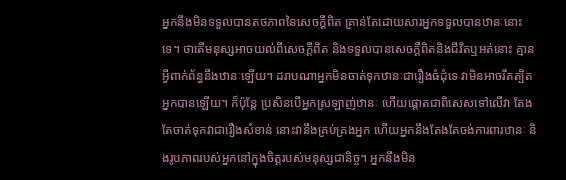អ្នកនឹងមិនទទួលបានតថភាពនៃសេចក្ដីពិត គ្រាន់តែដោយសារអ្នកទទួលបានឋានៈនោះទេ។ ថាតើមនុស្សអាចយល់ពីសេចក្ដីពិត និងទទួលបានសេចក្ដីពិតនិងជីវិតឬអត់នោះ គ្មានអ្វីពាក់ព័ន្ធនឹងឋានៈឡើយ។ ដរាបណាអ្នកមិនចាត់ទុកឋានៈជារឿងធំដុំទេ វាមិនអាចរឹតត្បិតអ្នកបានឡើយ។ ក៏ប៉ុន្តែ ប្រសិនបើអ្នកស្រឡាញ់ឋានៈ ហើយផ្ដោតជាពិសេសទៅលើវា តែងតែចាត់ទុកវាជារឿងសំខាន់ នោះវានឹងគ្រប់គ្រងអ្នក ហើយអ្នកនឹងតែងតែចង់ការពារឋានៈ និងរូបភាពរបស់អ្នកនៅក្នុងចិត្តរបស់មនុស្សជានិច្ច។ អ្នកនឹងមិន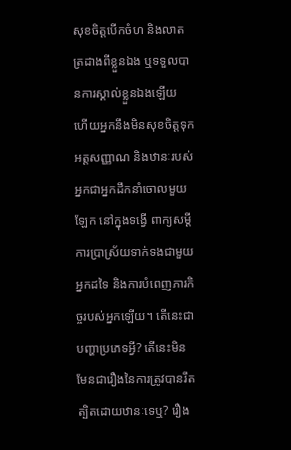សុខចិត្តបើកចំហ និងលាតត្រដាងពីខ្លួនឯង ឬទទួលបានការស្គាល់ខ្លួនឯងឡើយ ហើយអ្នកនឹងមិនសុខចិត្តទុកអត្តសញ្ញាណ និងឋានៈរបស់អ្នកជាអ្នកដឹកនាំចោលមួយឡែក នៅក្នុងទង្វើ ពាក្យសម្ដី ការប្រាស្រ័យទាក់ទងជាមួយអ្នកដទៃ និងការបំពេញភារកិច្ចរបស់អ្នកឡើយ។ តើនេះជាបញ្ហាប្រភេទអ្វី? តើនេះមិនមែនជារឿងនៃការត្រូវបានរឹតត្បិតដោយឋានៈទេឬ? រឿង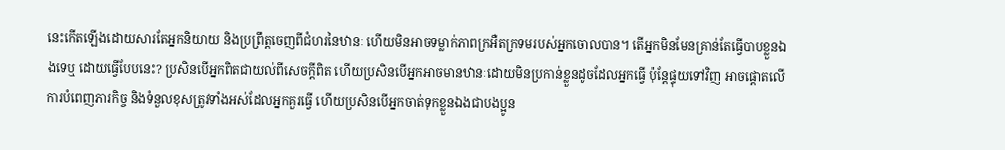នេះកើតឡើងដោយសារតែអ្នកនិយាយ និងប្រព្រឹត្តចេញពីជំហរនៃឋានៈ ហើយមិនអាចទម្លាក់ភាពក្រអឺតក្រទមរបស់អ្នកចោលបាន។ តើអ្នកមិនមែនគ្រាន់តែធ្វើបាបខ្លួនឯងទេឬ ដោយធ្វើបែបនេះ? ប្រសិនបើអ្នកពិតជាយល់ពីសេចក្ដីពិត ហើយប្រសិនបើអ្នកអាចមានឋានៈដោយមិនប្រកាន់ខ្លួនដូចដែលអ្នកធ្វើ ប៉ុន្តែផ្ទុយទៅវិញ អាចផ្ដោតលើការបំពេញភារកិច្ច និងទំនួលខុសត្រូវទាំងអស់ដែលអ្នកគួរធ្វើ ហើយប្រសិនបើអ្នកចាត់ទុកខ្លួនឯងជាបងប្អូន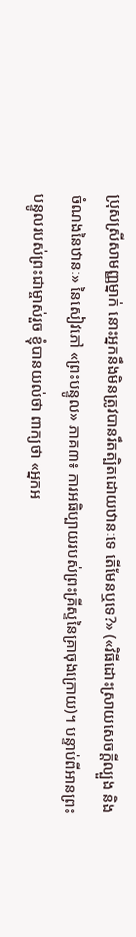ប្រុសស្រីសាមញ្ញម្នាក់ នោះអ្នកនឹងមិនត្រូវបានរឹតត្បិតដោយឋានៈទេ តើមែនឬទេ?» («វិធីដោះស្រាយសេចក្តីល្បួង និងចំណងនៃឋានៈ» នៃសៀវភៅ «ព្រះបន្ទូល» ភាគ៣៖ ការអធិប្បាយរបស់ព្រះគ្រីស្ទនៃគ្រាចុងក្រោយ)។ បន្ទាប់ពីអានព្រះបន្ទូលរបស់ព្រះជាម្ចាស់រួច ខ្ញុំបានយល់ថា ពាក្យថា «អ្នកអ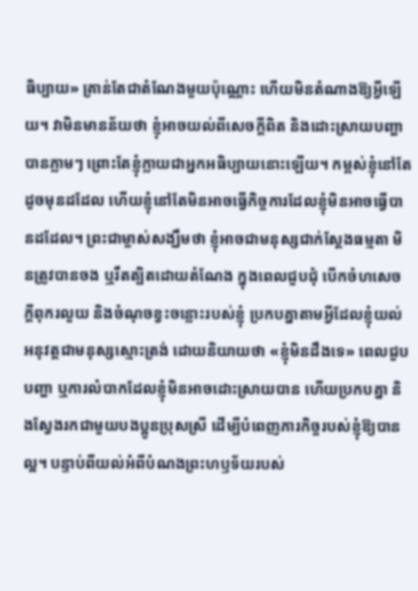ធិប្បាយ» គ្រាន់តែជាតំណែងមួយប៉ុណ្ណោះ ហើយមិនតំណាងឱ្យអ្វីឡើយ។ វាមិនមានន័យថា ខ្ញុំអាចយល់ពីសេចក្តីពិត និងដោះស្រាយបញ្ហាបានភ្លាមៗ ព្រោះតែខ្ញុំក្លាយជាអ្នកអធិប្បាយនោះឡើយ។ កម្ពស់ខ្ញុំនៅតែដូចមុនដដែល ហើយខ្ញុំនៅតែមិនអាចធ្វើកិច្ចការដែលខ្ញុំមិនអាចធ្វើបានដដែល។ ព្រះជាម្ចាស់សង្ឃឹមថា ខ្ញុំអាចជាមនុស្សជាក់ស្ដែងធម្មតា មិនត្រូវបានចង ឬរឹតត្បិតដោយតំណែង ក្នុងពេលជួបជុំ បើកចំហសេចក្តីពុករលួយ និងចំណុចខ្វះចន្លោះរបស់ខ្ញុំ ប្រកបគ្នាតាមអ្វីដែលខ្ញុំយល់ អនុវត្តជាមនុស្សស្មោះត្រង់ ដោយនិយាយថា «ខ្ញុំមិនដឹងទេ» ពេលជួបបញ្ហា ឬការលំបាកដែលខ្ញុំមិនអាចដោះស្រាយបាន ហើយប្រកបគ្នា និងស្វែងរកជាមួយបងប្អូនប្រុសស្រី ដើម្បីបំពេញភារកិច្ចរបស់ខ្ញុំឱ្យបានល្អ។ បន្ទាប់ពីយល់អំពីបំណងព្រះហឫទ័យរបស់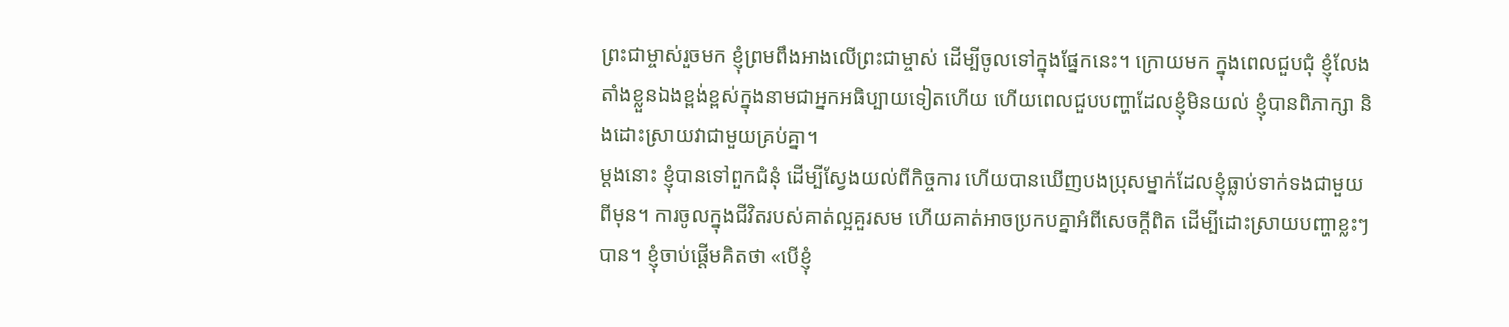ព្រះជាម្ចាស់រួចមក ខ្ញុំព្រមពឹងអាងលើព្រះជាម្ចាស់ ដើម្បីចូលទៅក្នុងផ្នែកនេះ។ ក្រោយមក ក្នុងពេលជួបជុំ ខ្ញុំលែងតាំងខ្លួនឯងខ្ពង់ខ្ពស់ក្នុងនាមជាអ្នកអធិប្បាយទៀតហើយ ហើយពេលជួបបញ្ហាដែលខ្ញុំមិនយល់ ខ្ញុំបានពិភាក្សា និងដោះស្រាយវាជាមួយគ្រប់គ្នា។
ម្ដងនោះ ខ្ញុំបានទៅពួកជំនុំ ដើម្បីស្វែងយល់ពីកិច្ចការ ហើយបានឃើញបងប្រុសម្នាក់ដែលខ្ញុំធ្លាប់ទាក់ទងជាមួយពីមុន។ ការចូលក្នុងជីវិតរបស់គាត់ល្អគួរសម ហើយគាត់អាចប្រកបគ្នាអំពីសេចក្តីពិត ដើម្បីដោះស្រាយបញ្ហាខ្លះៗបាន។ ខ្ញុំចាប់ផ្តើមគិតថា «បើខ្ញុំ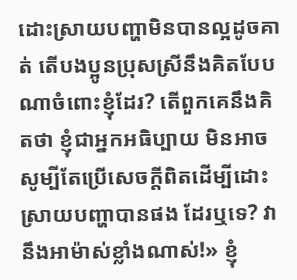ដោះស្រាយបញ្ហាមិនបានល្អដូចគាត់ តើបងប្អូនប្រុសស្រីនឹងគិតបែបណាចំពោះខ្ញុំដែរ? តើពួកគេនឹងគិតថា ខ្ញុំជាអ្នកអធិប្បាយ មិនអាចសូម្បីតែប្រើសេចក្តីពិតដើម្បីដោះស្រាយបញ្ហាបានផង ដែរឬទេ? វានឹងអាម៉ាស់ខ្លាំងណាស់!» ខ្ញុំ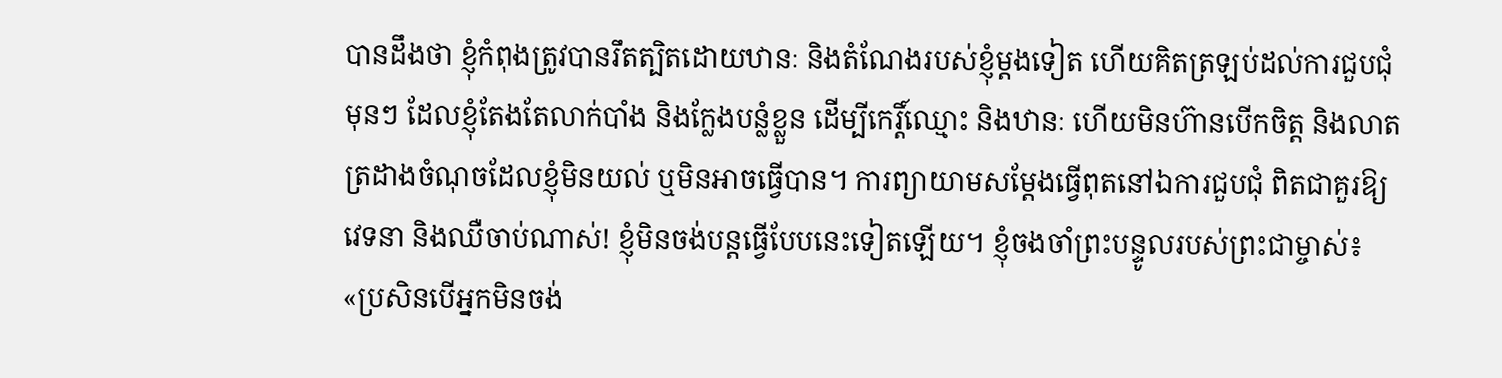បានដឹងថា ខ្ញុំកំពុងត្រូវបានរឹតត្បិតដោយឋានៈ និងតំណែងរបស់ខ្ញុំម្ដងទៀត ហើយគិតត្រឡប់ដល់ការជួបជុំមុនៗ ដែលខ្ញុំតែងតែលាក់បាំង និងក្លែងបន្លំខ្លួន ដើម្បីកេរ្តិ៍ឈ្មោះ និងឋានៈ ហើយមិនហ៊ានបើកចិត្ត និងលាតត្រដាងចំណុចដែលខ្ញុំមិនយល់ ឬមិនអាចធ្វើបាន។ ការព្យាយាមសម្ដែងធ្វើពុតនៅឯការជួបជុំ ពិតជាគួរឱ្យវេទនា និងឈឺចាប់ណាស់! ខ្ញុំមិនចង់បន្តធ្វើបែបនេះទៀតឡើយ។ ខ្ញុំចងចាំព្រះបន្ទូលរបស់ព្រះជាម្ចាស់៖ «ប្រសិនបើអ្នកមិនចង់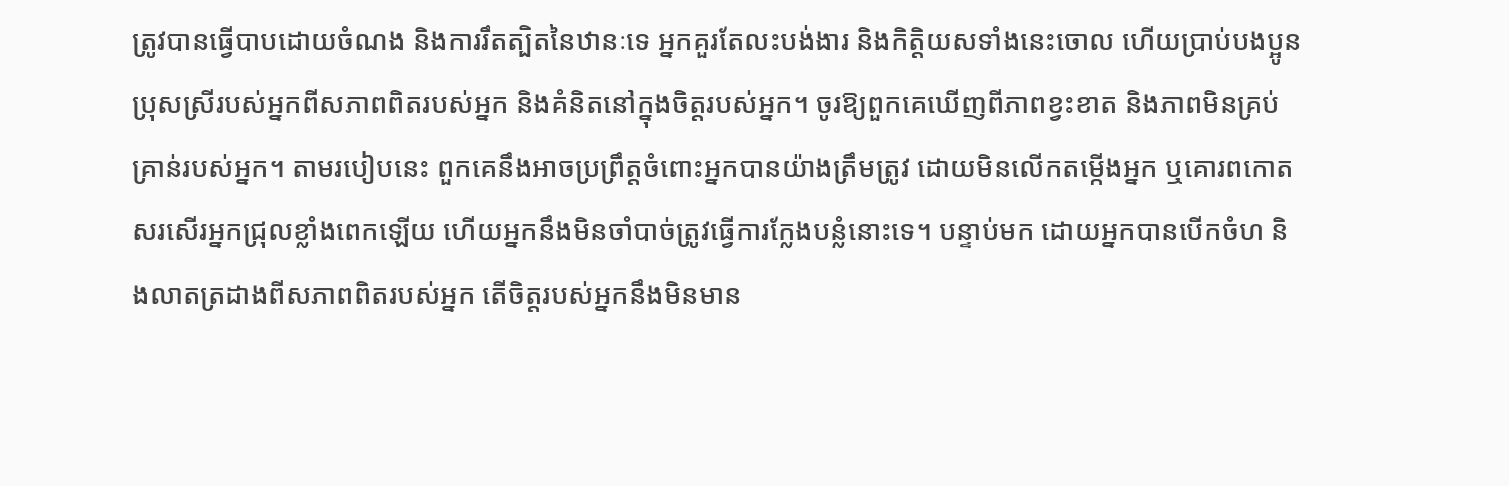ត្រូវបានធ្វើបាបដោយចំណង និងការរឹតត្បិតនៃឋានៈទេ អ្នកគួរតែលះបង់ងារ និងកិត្តិយសទាំងនេះចោល ហើយប្រាប់បងប្អូនប្រុសស្រីរបស់អ្នកពីសភាពពិតរបស់អ្នក និងគំនិតនៅក្នុងចិត្តរបស់អ្នក។ ចូរឱ្យពួកគេឃើញពីភាពខ្វះខាត និងភាពមិនគ្រប់គ្រាន់របស់អ្នក។ តាមរបៀបនេះ ពួកគេនឹងអាចប្រព្រឹត្តចំពោះអ្នកបានយ៉ាងត្រឹមត្រូវ ដោយមិនលើកតម្កើងអ្នក ឬគោរពកោតសរសើរអ្នកជ្រុលខ្លាំងពេកឡើយ ហើយអ្នកនឹងមិនចាំបាច់ត្រូវធ្វើការក្លែងបន្លំនោះទេ។ បន្ទាប់មក ដោយអ្នកបានបើកចំហ និងលាតត្រដាងពីសភាពពិតរបស់អ្នក តើចិត្តរបស់អ្នកនឹងមិនមាន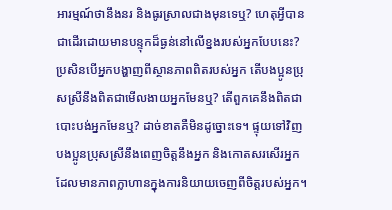អារម្មណ៍ថានឹងនរ និងធូរស្រាលជាងមុនទេឬ? ហេតុអ្វីបានជាដើរដោយមានបន្ទុកដ៏ធ្ងន់នៅលើខ្នងរបស់អ្នកបែបនេះ? ប្រសិនបើអ្នកបង្ហាញពីស្ថានភាពពិតរបស់អ្នក តើបងប្អូនប្រុសស្រីនឹងពិតជាមើលងាយអ្នកមែនឬ? តើពួកគេនឹងពិតជាបោះបង់អ្នកមែនឬ? ដាច់ខាតគឺមិនដូច្នោះទេ។ ផ្ទុយទៅវិញ បងប្អូនប្រុសស្រីនឹងពេញចិត្តនឹងអ្នក និងកោតសរសើរអ្នក ដែលមានភាពក្លាហានក្នុងការនិយាយចេញពីចិត្តរបស់អ្នក។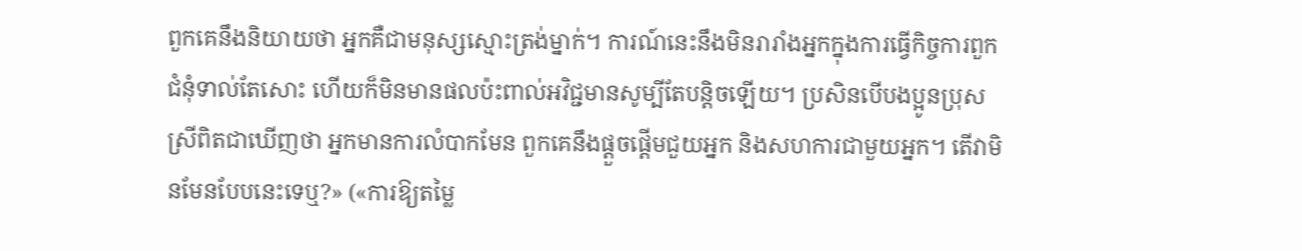ពួកគេនឹងនិយាយថា អ្នកគឺជាមនុស្សស្មោះត្រង់ម្នាក់។ ការណ៍នេះនឹងមិនរារាំងអ្នកក្នុងការធ្វើកិច្ចការពួកជំនុំទាល់តែសោះ ហើយក៏មិនមានផលប៉ះពាល់អវិជ្ជមានសូម្បីតែបន្តិចឡើយ។ ប្រសិនបើបងប្អូនប្រុសស្រីពិតជាឃើញថា អ្នកមានការលំបាកមែន ពួកគេនឹងផ្ដួចផ្ដើមជួយអ្នក និងសហការជាមួយអ្នក។ តើវាមិនមែនបែបនេះទេឬ?» («ការឱ្យតម្លៃ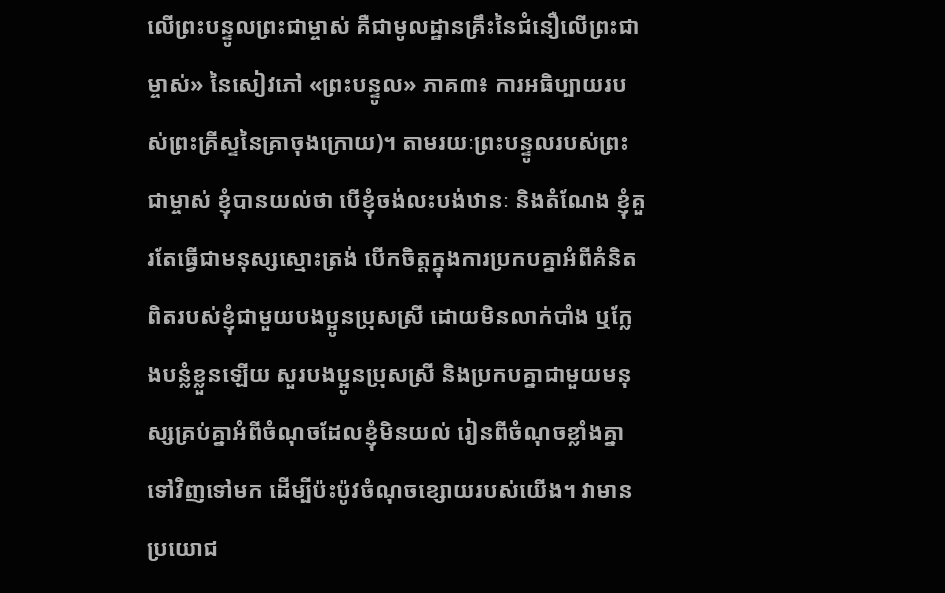លើព្រះបន្ទូលព្រះជាម្ចាស់ គឺជាមូលដ្ឋានគ្រឹះនៃជំនឿលើព្រះជាម្ចាស់» នៃសៀវភៅ «ព្រះបន្ទូល» ភាគ៣៖ ការអធិប្បាយរបស់ព្រះគ្រីស្ទនៃគ្រាចុងក្រោយ)។ តាមរយៈព្រះបន្ទូលរបស់ព្រះជាម្ចាស់ ខ្ញុំបានយល់ថា បើខ្ញុំចង់លះបង់ឋានៈ និងតំណែង ខ្ញុំគួរតែធ្វើជាមនុស្សស្មោះត្រង់ បើកចិត្តក្នុងការប្រកបគ្នាអំពីគំនិតពិតរបស់ខ្ញុំជាមួយបងប្អូនប្រុសស្រី ដោយមិនលាក់បាំង ឬក្លែងបន្លំខ្លួនឡើយ សួរបងប្អូនប្រុសស្រី និងប្រកបគ្នាជាមួយមនុស្សគ្រប់គ្នាអំពីចំណុចដែលខ្ញុំមិនយល់ រៀនពីចំណុចខ្លាំងគ្នាទៅវិញទៅមក ដើម្បីប៉ះប៉ូវចំណុចខ្សោយរបស់យើង។ វាមានប្រយោជ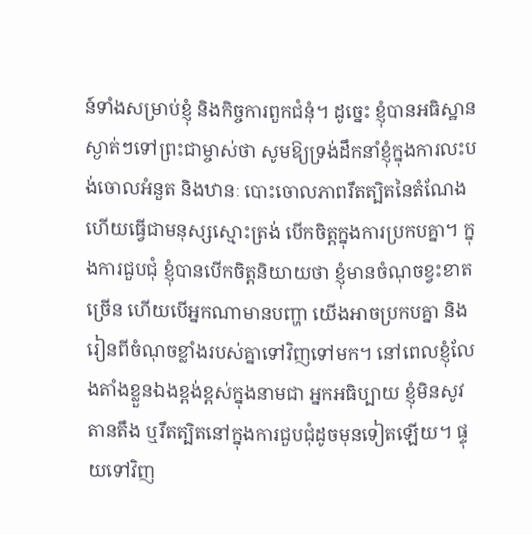ន៍ទាំងសម្រាប់ខ្ញុំ និងកិច្ចការពួកជំនុំ។ ដូច្នេះ ខ្ញុំបានអធិស្ឋានស្ងាត់ៗទៅព្រះជាម្ចាស់ថា សូមឱ្យទ្រង់ដឹកនាំខ្ញុំក្នុងការលះបង់ចោលអំនួត និងឋានៈ បោះចោលភាពរឹតត្បិតនៃតំណែង ហើយធ្វើជាមនុស្សស្មោះត្រង់ បើកចិត្តក្នុងការប្រកបគ្នា។ ក្នុងការជួបជុំ ខ្ញុំបានបើកចិត្តនិយាយថា ខ្ញុំមានចំណុចខ្វះខាតច្រើន ហើយបើអ្នកណាមានបញ្ហា យើងអាចប្រកបគ្នា និងរៀនពីចំណុចខ្លាំងរបស់គ្នាទៅវិញទៅមក។ នៅពេលខ្ញុំលែងតាំងខ្លួនឯងខ្ពង់ខ្ពស់ក្នុងនាមជា អ្នកអធិប្បាយ ខ្ញុំមិនសូវតានតឹង ឬរឹតត្បិតនៅក្នុងការជួបជុំដូចមុនទៀតឡើយ។ ផ្ទុយទៅវិញ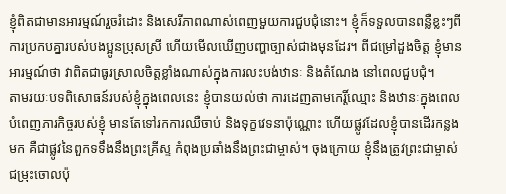ខ្ញុំពិតជាមានអារម្មណ៍រួចរំដោះ និងសេរីភាពណាស់ពេញមួយការជួបជុំនោះ។ ខ្ញុំក៏ទទួលបានពន្លឺខ្លះៗពីការប្រកបគ្នារបស់បងប្អូនប្រុសស្រី ហើយមើលឃើញបញ្ហាច្បាស់ជាងមុនដែរ។ ពីជម្រៅដួងចិត្ត ខ្ញុំមានអារម្មណ៍ថា វាពិតជាធូរស្រាលចិត្តខ្លាំងណាស់ក្នុងការលះបង់ឋានៈ និងតំណែង នៅពេលជួបជុំ។
តាមរយៈបទពិសោធន៍របស់ខ្ញុំក្នុងពេលនេះ ខ្ញុំបានយល់ថា ការដេញតាមកេរ្តិ៍ឈ្មោះ និងឋានៈក្នុងពេលបំពេញភារកិច្ចរបស់ខ្ញុំ មានតែទៅរកការឈឺចាប់ និងទុក្ខវេទនាប៉ុណ្ណោះ ហើយផ្លូវដែលខ្ញុំបានដើរកន្លងមក គឺជាផ្លូវនៃពួកទទឹងនឹងព្រះគ្រីស្ទ កំពុងប្រឆាំងនឹងព្រះជាម្ចាស់។ ចុងក្រោយ ខ្ញុំនឹងត្រូវព្រះជាម្ចាស់ជម្រុះចោលប៉ុ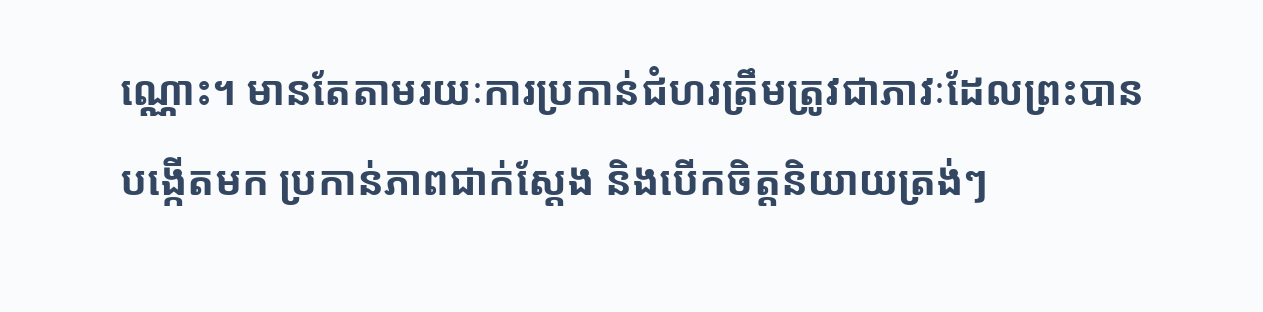ណ្ណោះ។ មានតែតាមរយៈការប្រកាន់ជំហរត្រឹមត្រូវជាភាវៈដែលព្រះបានបង្កើតមក ប្រកាន់ភាពជាក់ស្ដែង និងបើកចិត្តនិយាយត្រង់ៗ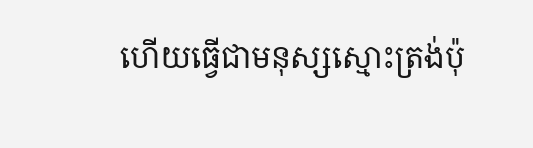ហើយធ្វើជាមនុស្សស្មោះត្រង់ប៉ុ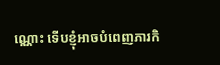ណ្ណោះ ទើបខ្ញុំអាចបំពេញភារកិ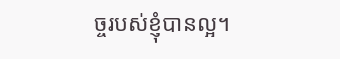ច្ចរបស់ខ្ញុំបានល្អ។